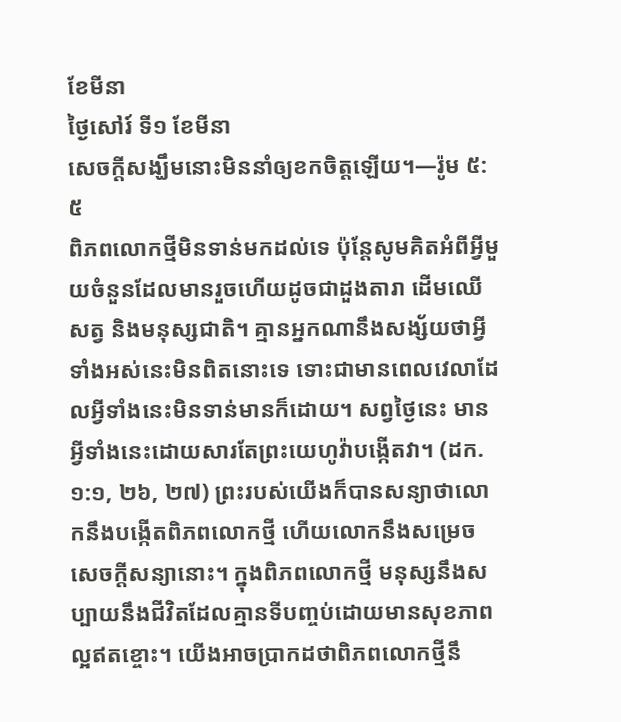ខែមីនា
ថ្ងៃសៅរ៍ ទី១ ខែមីនា
សេចក្ដីសង្ឃឹមនោះមិននាំឲ្យខកចិត្តឡើយ។—រ៉ូម ៥:៥
ពិភពលោកថ្មីមិនទាន់មកដល់ទេ ប៉ុន្តែសូមគិតអំពីអ្វីមួយចំនួនដែលមានរួចហើយដូចជាដួងតារា ដើមឈើ សត្វ និងមនុស្សជាតិ។ គ្មានអ្នកណានឹងសង្ស័យថាអ្វីទាំងអស់នេះមិនពិតនោះទេ ទោះជាមានពេលវេលាដែលអ្វីទាំងនេះមិនទាន់មានក៏ដោយ។ សព្វថ្ងៃនេះ មានអ្វីទាំងនេះដោយសារតែព្រះយេហូវ៉ាបង្កើតវា។ (ដក. ១:១, ២៦, ២៧) ព្រះរបស់យើងក៏បានសន្យាថាលោកនឹងបង្កើតពិភពលោកថ្មី ហើយលោកនឹងសម្រេចសេចក្ដីសន្យានោះ។ ក្នុងពិភពលោកថ្មី មនុស្សនឹងសប្បាយនឹងជីវិតដែលគ្មានទីបញ្ចប់ដោយមានសុខភាពល្អឥតខ្ចោះ។ យើងអាចប្រាកដថាពិភពលោកថ្មីនឹ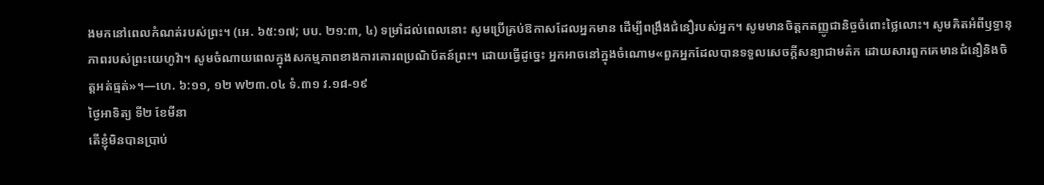ងមកនៅពេលកំណត់របស់ព្រះ។ (អេ. ៦៥:១៧; បប. ២១:៣, ៤) ទម្រាំដល់ពេលនោះ សូមប្រើគ្រប់ឱកាសដែលអ្នកមាន ដើម្បីពង្រឹងជំនឿរបស់អ្នក។ សូមមានចិត្តកតញ្ញូជានិច្ចចំពោះថ្លៃលោះ។ សូមគិតអំពីឫទ្ធានុភាពរបស់ព្រះយេហូវ៉ា។ សូមចំណាយពេលក្នុងសកម្មភាពខាងការគោរពប្រណិប័តន៍ព្រះ។ ដោយធ្វើដូច្នេះ អ្នកអាចនៅក្នុងចំណោម«ពួកអ្នកដែលបានទទួលសេចក្ដីសន្យាជាមត៌ក ដោយសារពួកគេមានជំនឿនិងចិត្តអត់ធ្មត់»។—ហេ. ៦:១១, ១២ w២៣.០៤ ទំ.៣១ វ.១៨-១៩
ថ្ងៃអាទិត្យ ទី២ ខែមីនា
តើខ្ញុំមិនបានប្រាប់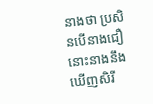នាងថា ប្រសិនបើនាងជឿ នោះនាងនឹងឃើញសិរី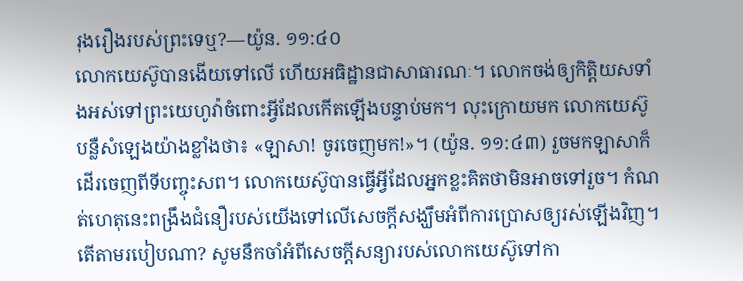រុងរឿងរបស់ព្រះទេឬ?—យ៉ូន. ១១:៤០
លោកយេស៊ូបានងើយទៅលើ ហើយអធិដ្ឋានជាសាធារណៈ។ លោកចង់ឲ្យកិត្តិយសទាំងអស់ទៅព្រះយេហូវ៉ាចំពោះអ្វីដែលកើតឡើងបន្ទាប់មក។ លុះក្រោយមក លោកយេស៊ូបន្លឺសំឡេងយ៉ាងខ្លាំងថា៖ «ឡាសា! ចូរចេញមក!»។ (យ៉ូន. ១១:៤៣) រួចមកឡាសាក៏ដើរចេញពីទីបញ្ចុះសព។ លោកយេស៊ូបានធ្វើអ្វីដែលអ្នកខ្លះគិតថាមិនអាចទៅរួច។ កំណត់ហេតុនេះពង្រឹងជំនឿរបស់យើងទៅលើសេចក្ដីសង្ឃឹមអំពីការប្រោសឲ្យរស់ឡើងវិញ។ តើតាមរបៀបណា? សូមនឹកចាំអំពីសេចក្ដីសន្យារបស់លោកយេស៊ូទៅកា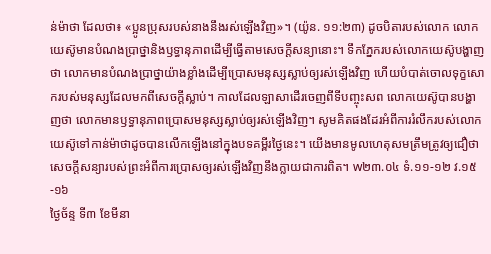ន់ម៉ាថា ដែលថា៖ «ប្អូនប្រុសរបស់នាងនឹងរស់ឡើងវិញ»។ (យ៉ូន. ១១:២៣) ដូចបិតារបស់លោក លោកយេស៊ូមានបំណងប្រាថ្នានិងឫទ្ធានុភាពដើម្បីធ្វើតាមសេចក្ដីសន្យានោះ។ ទឹកភ្នែករបស់លោកយេស៊ូបង្ហាញថា លោកមានបំណងប្រាថ្នាយ៉ាងខ្លាំងដើម្បីប្រោសមនុស្សស្លាប់ឲ្យរស់ឡើងវិញ ហើយបំបាត់ចោលទុក្ខសោករបស់មនុស្សដែលមកពីសេចក្ដីស្លាប់។ កាលដែលឡាសាដើរចេញពីទីបញ្ចុះសព លោកយេស៊ូបានបង្ហាញថា លោកមានឫទ្ធានុភាពប្រោសមនុស្សស្លាប់ឲ្យរស់ឡើងវិញ។ សូមគិតផងដែរអំពីការរំលឹករបស់លោកយេស៊ូទៅកាន់ម៉ាថាដូចបានលើកឡើងនៅក្នុងបទគម្ពីរថ្ងៃនេះ។ យើងមានមូលហេតុសមត្រឹមត្រូវឲ្យជឿថាសេចក្ដីសន្យារបស់ព្រះអំពីការប្រោសឲ្យរស់ឡើងវិញនឹងក្លាយជាការពិត។ w២៣.០៤ ទំ.១១-១២ វ.១៥-១៦
ថ្ងៃច័ន្ទ ទី៣ ខែមីនា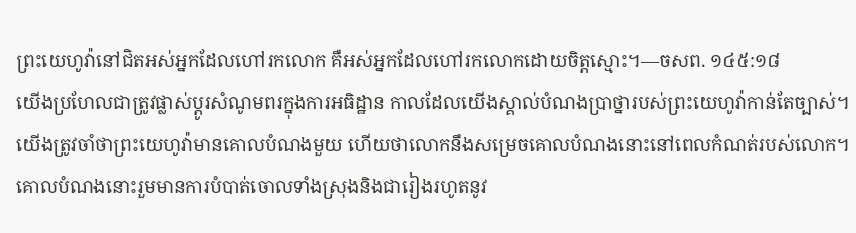ព្រះយេហូវ៉ានៅជិតអស់អ្នកដែលហៅរកលោក គឺអស់អ្នកដែលហៅរកលោកដោយចិត្តស្មោះ។—ចសព. ១៤៥:១៨
យើងប្រហែលជាត្រូវផ្លាស់ប្ដូរសំណូមពរក្នុងការអធិដ្ឋាន កាលដែលយើងស្គាល់បំណងប្រាថ្នារបស់ព្រះយេហូវ៉ាកាន់តែច្បាស់។ យើងត្រូវចាំថាព្រះយេហូវ៉ាមានគោលបំណងមួយ ហើយថាលោកនឹងសម្រេចគោលបំណងនោះនៅពេលកំណត់របស់លោក។ គោលបំណងនោះរួមមានការបំបាត់ចោលទាំងស្រុងនិងជារៀងរហូតនូវ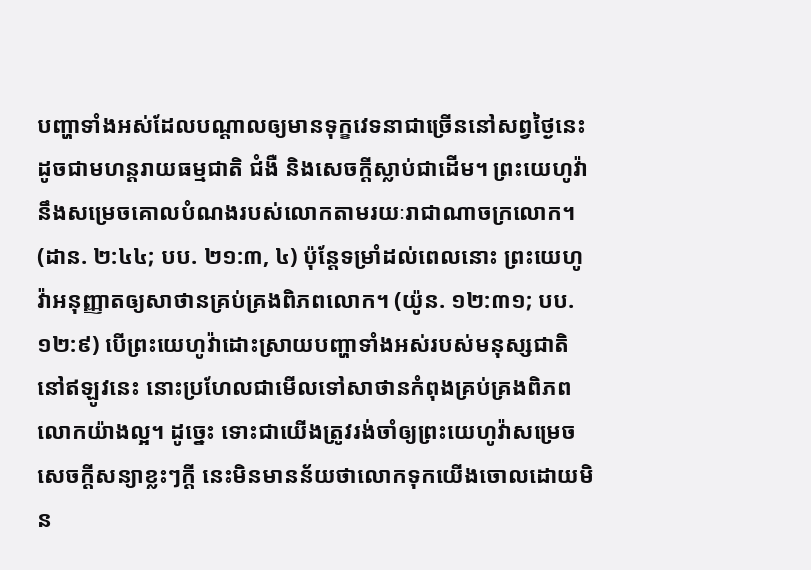បញ្ហាទាំងអស់ដែលបណ្ដាលឲ្យមានទុក្ខវេទនាជាច្រើននៅសព្វថ្ងៃនេះ ដូចជាមហន្តរាយធម្មជាតិ ជំងឺ និងសេចក្ដីស្លាប់ជាដើម។ ព្រះយេហូវ៉ានឹងសម្រេចគោលបំណងរបស់លោកតាមរយៈរាជាណាចក្រលោក។ (ដាន. ២:៤៤; បប. ២១:៣, ៤) ប៉ុន្តែទម្រាំដល់ពេលនោះ ព្រះយេហូវ៉ាអនុញ្ញាតឲ្យសាថានគ្រប់គ្រងពិភពលោក។ (យ៉ូន. ១២:៣១; បប. ១២:៩) បើព្រះយេហូវ៉ាដោះស្រាយបញ្ហាទាំងអស់របស់មនុស្សជាតិនៅឥឡូវនេះ នោះប្រហែលជាមើលទៅសាថានកំពុងគ្រប់គ្រងពិភពលោកយ៉ាងល្អ។ ដូច្នេះ ទោះជាយើងត្រូវរង់ចាំឲ្យព្រះយេហូវ៉ាសម្រេចសេចក្ដីសន្យាខ្លះៗក្ដី នេះមិនមានន័យថាលោកទុកយើងចោលដោយមិន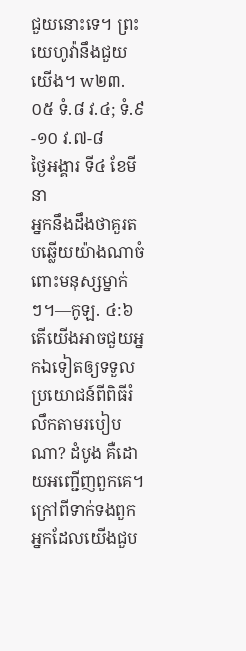ជួយនោះទេ។ ព្រះយេហូវ៉ានឹងជួយយើង។ w២៣.០៥ ទំ.៨ វ.៤; ទំ.៩-១០ វ.៧-៨
ថ្ងៃអង្គារ ទី៤ ខែមីនា
អ្នកនឹងដឹងថាគួរតបឆ្លើយយ៉ាងណាចំពោះមនុស្សម្នាក់ៗ។—កូឡ. ៤:៦
តើយើងអាចជួយអ្នកឯទៀតឲ្យទទួលប្រយោជន៍ពីពិធីរំលឹកតាមរបៀបណា? ដំបូង គឺដោយអញ្ជើញពួកគេ។ ក្រៅពីទាក់ទងពួកអ្នកដែលយើងជួប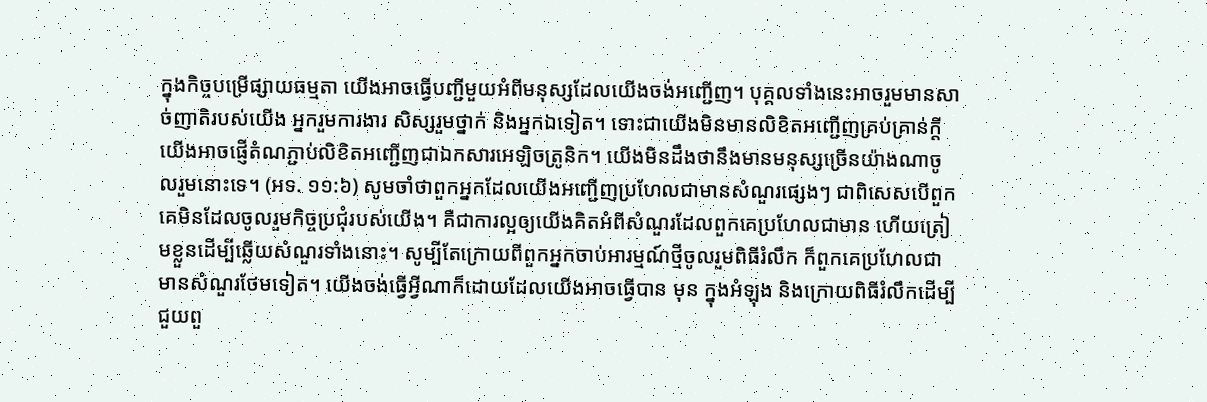ក្នុងកិច្ចបម្រើផ្សាយធម្មតា យើងអាចធ្វើបញ្ជីមួយអំពីមនុស្សដែលយើងចង់អញ្ជើញ។ បុគ្គលទាំងនេះអាចរួមមានសាច់ញាតិរបស់យើង អ្នករួមការងារ សិស្សរួមថ្នាក់ និងអ្នកឯទៀត។ ទោះជាយើងមិនមានលិខិតអញ្ជើញគ្រប់គ្រាន់ក្ដី យើងអាចផ្ញើតំណភ្ជាប់លិខិតអញ្ជើញជាឯកសារអេឡិចត្រូនិក។ យើងមិនដឹងថានឹងមានមនុស្សច្រើនយ៉ាងណាចូលរួមនោះទេ។ (អទ. ១១:៦) សូមចាំថាពួកអ្នកដែលយើងអញ្ជើញប្រហែលជាមានសំណួរផ្សេងៗ ជាពិសេសបើពួកគេមិនដែលចូលរួមកិច្ចប្រជុំរបស់យើង។ គឺជាការល្អឲ្យយើងគិតអំពីសំណួរដែលពួកគេប្រហែលជាមាន ហើយត្រៀមខ្លួនដើម្បីឆ្លើយសំណួរទាំងនោះ។ សូម្បីតែក្រោយពីពួកអ្នកចាប់អារម្មណ៍ថ្មីចូលរួមពិធីរំលឹក ក៏ពួកគេប្រហែលជាមានសំណួរថែមទៀត។ យើងចង់ធ្វើអ្វីណាក៏ដោយដែលយើងអាចធ្វើបាន មុន ក្នុងអំឡុង និងក្រោយពិធីរំលឹកដើម្បីជួយពួ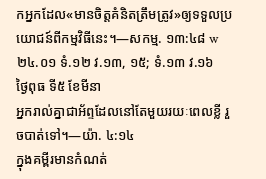កអ្នកដែល«មានចិត្តគំនិតត្រឹមត្រូវ»ឲ្យទទួលប្រយោជន៍ពីកម្មវិធីនេះ។—សកម្ម. ១៣:៤៨ w២៤.០១ ទំ.១២ វ.១៣, ១៥; ទំ.១៣ វ.១៦
ថ្ងៃពុធ ទី៥ ខែមីនា
អ្នករាល់គ្នាជាអ័ព្ទដែលនៅតែមួយរយៈពេលខ្លី រួចបាត់ទៅ។—យ៉ា. ៤:១៤
ក្នុងគម្ពីរមានកំណត់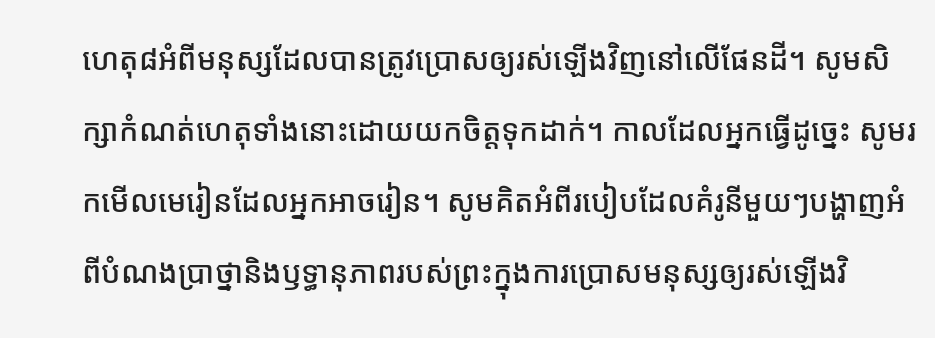ហេតុ៨អំពីមនុស្សដែលបានត្រូវប្រោសឲ្យរស់ឡើងវិញនៅលើផែនដី។ សូមសិក្សាកំណត់ហេតុទាំងនោះដោយយកចិត្តទុកដាក់។ កាលដែលអ្នកធ្វើដូច្នេះ សូមរកមើលមេរៀនដែលអ្នកអាចរៀន។ សូមគិតអំពីរបៀបដែលគំរូនីមួយៗបង្ហាញអំពីបំណងប្រាថ្នានិងឫទ្ធានុភាពរបស់ព្រះក្នុងការប្រោសមនុស្សឲ្យរស់ឡើងវិ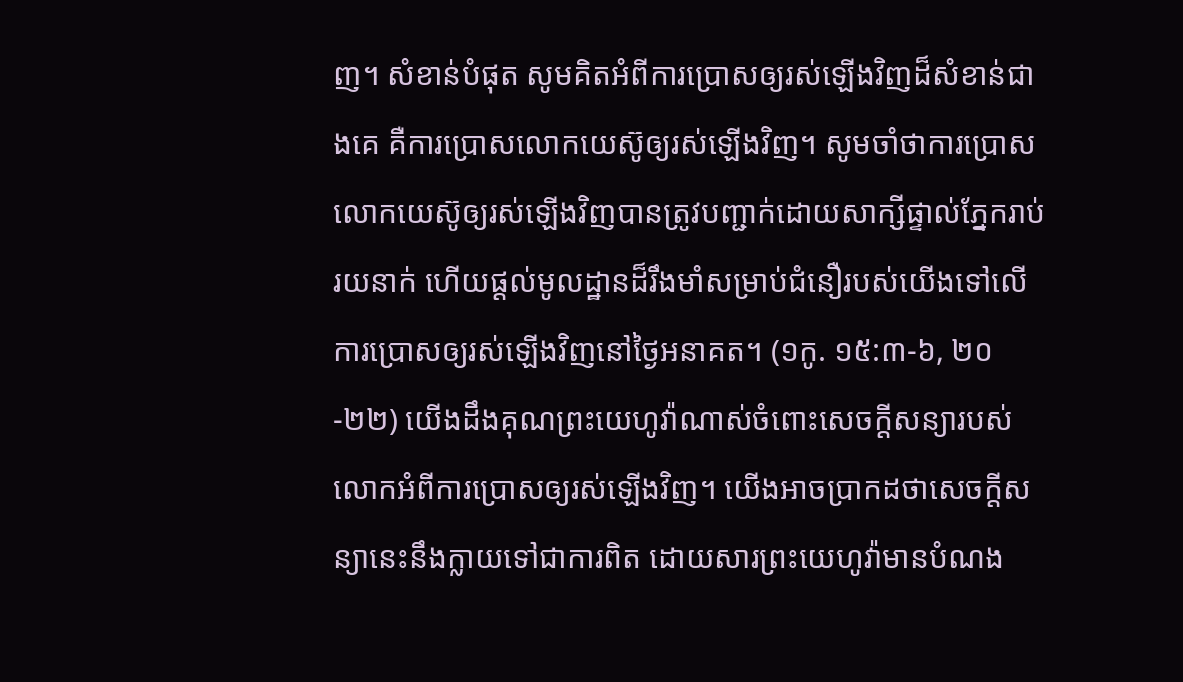ញ។ សំខាន់បំផុត សូមគិតអំពីការប្រោសឲ្យរស់ឡើងវិញដ៏សំខាន់ជាងគេ គឺការប្រោសលោកយេស៊ូឲ្យរស់ឡើងវិញ។ សូមចាំថាការប្រោសលោកយេស៊ូឲ្យរស់ឡើងវិញបានត្រូវបញ្ជាក់ដោយសាក្សីផ្ទាល់ភ្នែករាប់រយនាក់ ហើយផ្ដល់មូលដ្ឋានដ៏រឹងមាំសម្រាប់ជំនឿរបស់យើងទៅលើការប្រោសឲ្យរស់ឡើងវិញនៅថ្ងៃអនាគត។ (១កូ. ១៥:៣-៦, ២០-២២) យើងដឹងគុណព្រះយេហូវ៉ាណាស់ចំពោះសេចក្ដីសន្យារបស់លោកអំពីការប្រោសឲ្យរស់ឡើងវិញ។ យើងអាចប្រាកដថាសេចក្ដីសន្យានេះនឹងក្លាយទៅជាការពិត ដោយសារព្រះយេហូវ៉ាមានបំណង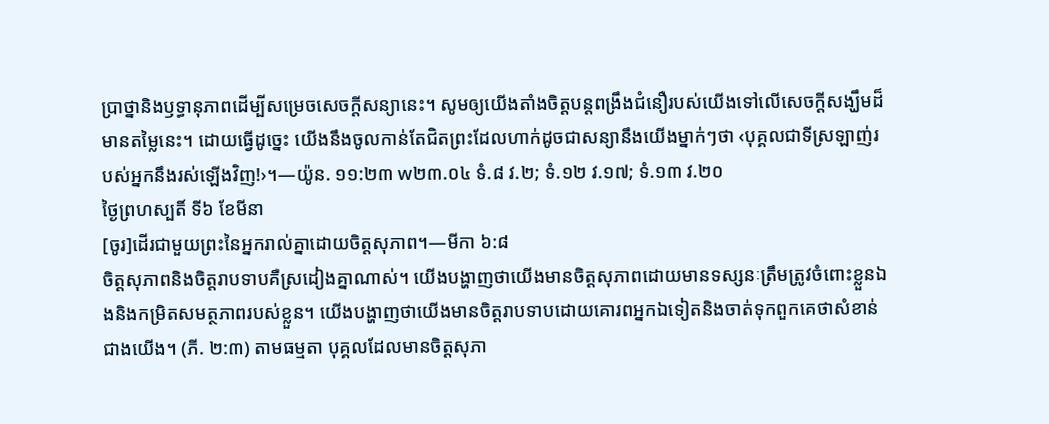ប្រាថ្នានិងឫទ្ធានុភាពដើម្បីសម្រេចសេចក្ដីសន្យានេះ។ សូមឲ្យយើងតាំងចិត្តបន្ដពង្រឹងជំនឿរបស់យើងទៅលើសេចក្ដីសង្ឃឹមដ៏មានតម្លៃនេះ។ ដោយធ្វើដូច្នេះ យើងនឹងចូលកាន់តែជិតព្រះដែលហាក់ដូចជាសន្យានឹងយើងម្នាក់ៗថា ‹បុគ្គលជាទីស្រឡាញ់របស់អ្នកនឹងរស់ឡើងវិញ!›។—យ៉ូន. ១១:២៣ w២៣.០៤ ទំ.៨ វ.២; ទំ.១២ វ.១៧; ទំ.១៣ វ.២០
ថ្ងៃព្រហស្បតិ៍ ទី៦ ខែមីនា
[ចូរ]ដើរជាមួយព្រះនៃអ្នករាល់គ្នាដោយចិត្តសុភាព។—មីកា ៦:៨
ចិត្តសុភាពនិងចិត្តរាបទាបគឺស្រដៀងគ្នាណាស់។ យើងបង្ហាញថាយើងមានចិត្តសុភាពដោយមានទស្សនៈត្រឹមត្រូវចំពោះខ្លួនឯងនិងកម្រិតសមត្ថភាពរបស់ខ្លួន។ យើងបង្ហាញថាយើងមានចិត្តរាបទាបដោយគោរពអ្នកឯទៀតនិងចាត់ទុកពួកគេថាសំខាន់ជាងយើង។ (ភី. ២:៣) តាមធម្មតា បុគ្គលដែលមានចិត្តសុភា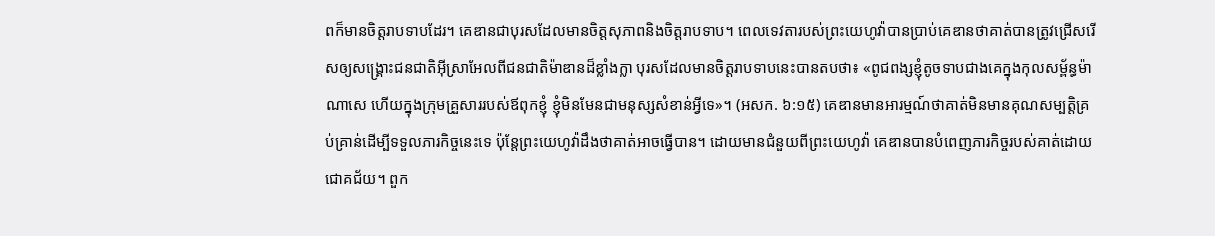ពក៏មានចិត្តរាបទាបដែរ។ គេឌានជាបុរសដែលមានចិត្តសុភាពនិងចិត្តរាបទាប។ ពេលទេវតារបស់ព្រះយេហូវ៉ាបានប្រាប់គេឌានថាគាត់បានត្រូវជ្រើសរើសឲ្យសង្គ្រោះជនជាតិអ៊ីស្រាអែលពីជនជាតិម៉ាឌានដ៏ខ្លាំងក្លា បុរសដែលមានចិត្តរាបទាបនេះបានតបថា៖ «ពូជពង្សខ្ញុំតូចទាបជាងគេក្នុងកុលសម្ព័ន្ធម៉ាណាសេ ហើយក្នុងក្រុមគ្រួសាររបស់ឪពុកខ្ញុំ ខ្ញុំមិនមែនជាមនុស្សសំខាន់អ្វីទេ»។ (អសក. ៦:១៥) គេឌានមានអារម្មណ៍ថាគាត់មិនមានគុណសម្បត្តិគ្រប់គ្រាន់ដើម្បីទទួលភារកិច្ចនេះទេ ប៉ុន្តែព្រះយេហូវ៉ាដឹងថាគាត់អាចធ្វើបាន។ ដោយមានជំនួយពីព្រះយេហូវ៉ា គេឌានបានបំពេញភារកិច្ចរបស់គាត់ដោយជោគជ័យ។ ពួក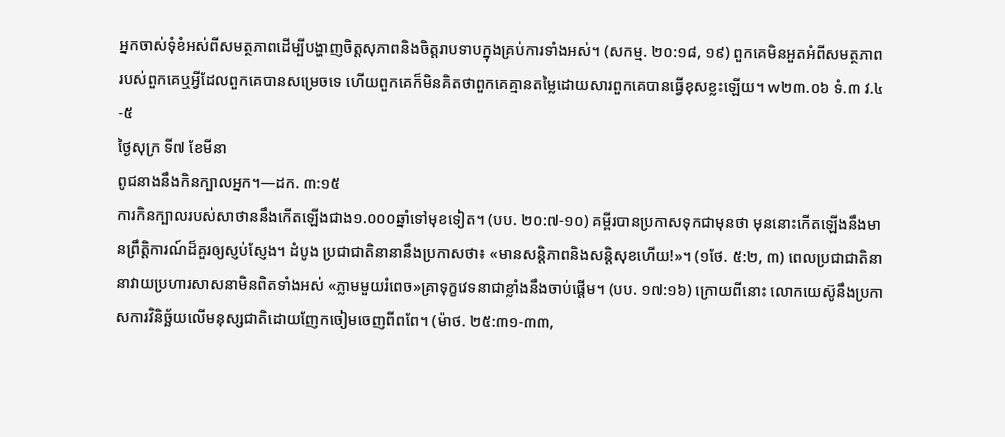អ្នកចាស់ទុំខំអស់ពីសមត្ថភាពដើម្បីបង្ហាញចិត្តសុភាពនិងចិត្តរាបទាបក្នុងគ្រប់ការទាំងអស់។ (សកម្ម. ២០:១៨, ១៩) ពួកគេមិនអួតអំពីសមត្ថភាពរបស់ពួកគេឬអ្វីដែលពួកគេបានសម្រេចទេ ហើយពួកគេក៏មិនគិតថាពួកគេគ្មានតម្លៃដោយសារពួកគេបានធ្វើខុសខ្លះឡើយ។ w២៣.០៦ ទំ.៣ វ.៤-៥
ថ្ងៃសុក្រ ទី៧ ខែមីនា
ពូជនាងនឹងកិនក្បាលអ្នក។—ដក. ៣:១៥
ការកិនក្បាលរបស់សាថាននឹងកើតឡើងជាង១.០០០ឆ្នាំទៅមុខទៀត។ (បប. ២០:៧-១០) គម្ពីរបានប្រកាសទុកជាមុនថា មុននោះកើតឡើងនឹងមានព្រឹត្តិការណ៍ដ៏គួរឲ្យស្ញប់ស្ញែង។ ដំបូង ប្រជាជាតិនានានឹងប្រកាសថា៖ «មានសន្តិភាពនិងសន្តិសុខហើយ!»។ (១ថែ. ៥:២, ៣) ពេលប្រជាជាតិនានាវាយប្រហារសាសនាមិនពិតទាំងអស់ «ភ្លាមមួយរំពេច»គ្រាទុក្ខវេទនាជាខ្លាំងនឹងចាប់ផ្ដើម។ (បប. ១៧:១៦) ក្រោយពីនោះ លោកយេស៊ូនឹងប្រកាសការវិនិច្ឆ័យលើមនុស្សជាតិដោយញែកចៀមចេញពីពពែ។ (ម៉ាថ. ២៥:៣១-៣៣,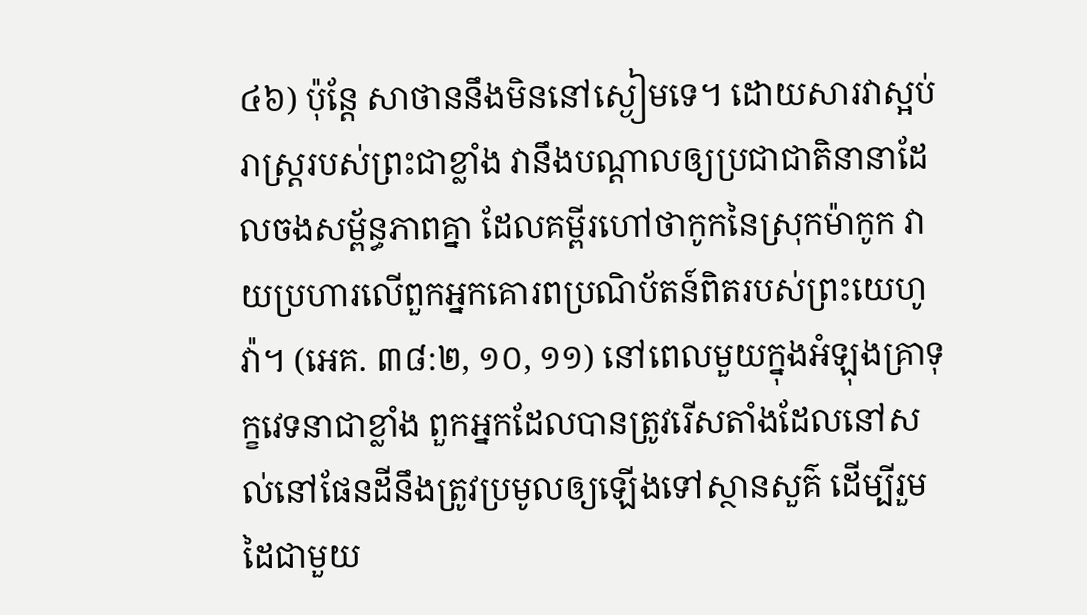៤៦) ប៉ុន្តែ សាថាននឹងមិននៅស្ងៀមទេ។ ដោយសារវាស្អប់រាស្ត្ររបស់ព្រះជាខ្លាំង វានឹងបណ្ដាលឲ្យប្រជាជាតិនានាដែលចងសម្ព័ន្ធភាពគ្នា ដែលគម្ពីរហៅថាកូកនៃស្រុកម៉ាកូក វាយប្រហារលើពួកអ្នកគោរពប្រណិប័តន៍ពិតរបស់ព្រះយេហូវ៉ា។ (អេគ. ៣៨:២, ១០, ១១) នៅពេលមួយក្នុងអំឡុងគ្រាទុក្ខវេទនាជាខ្លាំង ពួកអ្នកដែលបានត្រូវរើសតាំងដែលនៅសល់នៅផែនដីនឹងត្រូវប្រមូលឲ្យឡើងទៅស្ថានសួគ៌ ដើម្បីរួមដៃជាមួយ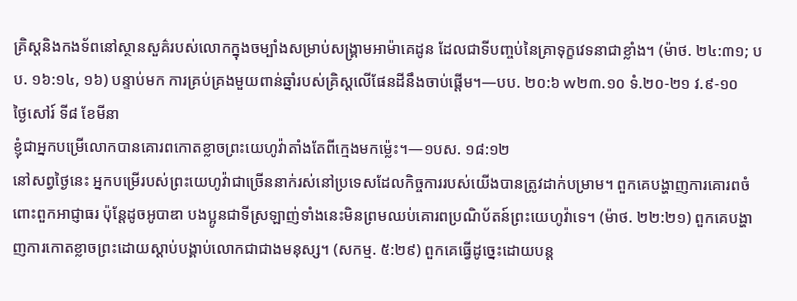គ្រិស្តនិងកងទ័ពនៅស្ថានសួគ៌របស់លោកក្នុងចម្បាំងសម្រាប់សង្គ្រាមអាម៉ាគេដូន ដែលជាទីបញ្ចប់នៃគ្រាទុក្ខវេទនាជាខ្លាំង។ (ម៉ាថ. ២៤:៣១; បប. ១៦:១៤, ១៦) បន្ទាប់មក ការគ្រប់គ្រងមួយពាន់ឆ្នាំរបស់គ្រិស្តលើផែនដីនឹងចាប់ផ្ដើម។—បប. ២០:៦ w២៣.១០ ទំ.២០-២១ វ.៩-១០
ថ្ងៃសៅរ៍ ទី៨ ខែមីនា
ខ្ញុំជាអ្នកបម្រើលោកបានគោរពកោតខ្លាចព្រះយេហូវ៉ាតាំងតែពីក្មេងមកម្ល៉េះ។—១បស. ១៨:១២
នៅសព្វថ្ងៃនេះ អ្នកបម្រើរបស់ព្រះយេហូវ៉ាជាច្រើននាក់រស់នៅប្រទេសដែលកិច្ចការរបស់យើងបានត្រូវដាក់បម្រាម។ ពួកគេបង្ហាញការគោរពចំពោះពួកអាជ្ញាធរ ប៉ុន្តែដូចអូបាឌា បងប្អូនជាទីស្រឡាញ់ទាំងនេះមិនព្រមឈប់គោរពប្រណិប័តន៍ព្រះយេហូវ៉ាទេ។ (ម៉ាថ. ២២:២១) ពួកគេបង្ហាញការកោតខ្លាចព្រះដោយស្ដាប់បង្គាប់លោកជាជាងមនុស្ស។ (សកម្ម. ៥:២៩) ពួកគេធ្វើដូច្នេះដោយបន្ត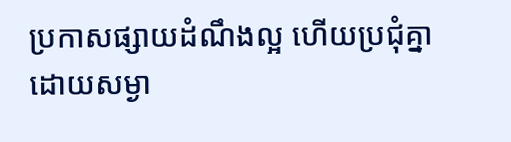ប្រកាសផ្សាយដំណឹងល្អ ហើយប្រជុំគ្នាដោយសម្ងា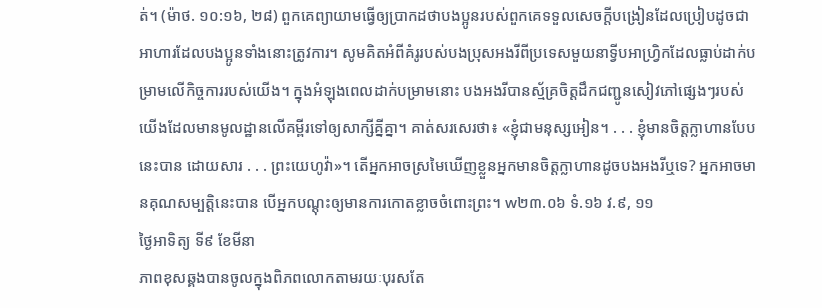ត់។ (ម៉ាថ. ១០:១៦, ២៨) ពួកគេព្យាយាមធ្វើឲ្យប្រាកដថាបងប្អូនរបស់ពួកគេទទួលសេចក្ដីបង្រៀនដែលប្រៀបដូចជាអាហារដែលបងប្អូនទាំងនោះត្រូវការ។ សូមគិតអំពីគំរូរបស់បងប្រុសអងរីពីប្រទេសមួយនាទ្វីបអាហ្វ្រិកដែលធ្លាប់ដាក់បម្រាមលើកិច្ចការរបស់យើង។ ក្នុងអំឡុងពេលដាក់បម្រាមនោះ បងអងរីបានស្ម័គ្រចិត្តដឹកជញ្ជូនសៀវភៅផ្សេងៗរបស់យើងដែលមានមូលដ្ឋានលើគម្ពីរទៅឲ្យសាក្សីគ្នីគ្នា។ គាត់សរសេរថា៖ «ខ្ញុំជាមនុស្សអៀន។ . . . ខ្ញុំមានចិត្តក្លាហានបែបនេះបាន ដោយសារ . . . ព្រះយេហូវ៉ា»។ តើអ្នកអាចស្រមៃឃើញខ្លួនអ្នកមានចិត្តក្លាហានដូចបងអងរីឬទេ? អ្នកអាចមានគុណសម្បត្តិនេះបាន បើអ្នកបណ្ដុះឲ្យមានការកោតខ្លាចចំពោះព្រះ។ w២៣.០៦ ទំ.១៦ វ.៩, ១១
ថ្ងៃអាទិត្យ ទី៩ ខែមីនា
ភាពខុសឆ្គងបានចូលក្នុងពិភពលោកតាមរយៈបុរសតែ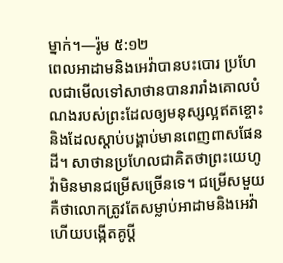ម្នាក់។—រ៉ូម ៥:១២
ពេលអាដាមនិងអេវ៉ាបានបះបោរ ប្រហែលជាមើលទៅសាថានបានរារាំងគោលបំណងរបស់ព្រះដែលឲ្យមនុស្សល្អឥតខ្ចោះនិងដែលស្ដាប់បង្គាប់មានពេញពាសផែនដី។ សាថានប្រហែលជាគិតថាព្រះយេហូវ៉ាមិនមានជម្រើសច្រើនទេ។ ជម្រើសមួយគឺថាលោកត្រូវតែសម្លាប់អាដាមនិងអេវ៉ា ហើយបង្កើតគូប្ដី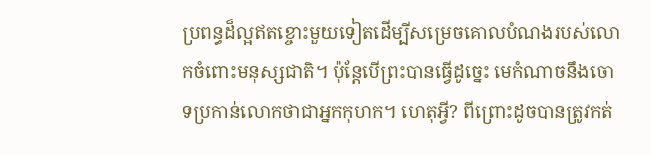ប្រពន្ធដ៏ល្អឥតខ្ចោះមួយទៀតដើម្បីសម្រេចគោលបំណងរបស់លោកចំពោះមនុស្សជាតិ។ ប៉ុន្តែបើព្រះបានធ្វើដូច្នេះ មេកំណាចនឹងចោទប្រកាន់លោកថាជាអ្នកកុហក។ ហេតុអ្វី? ពីព្រោះដូចបានត្រូវកត់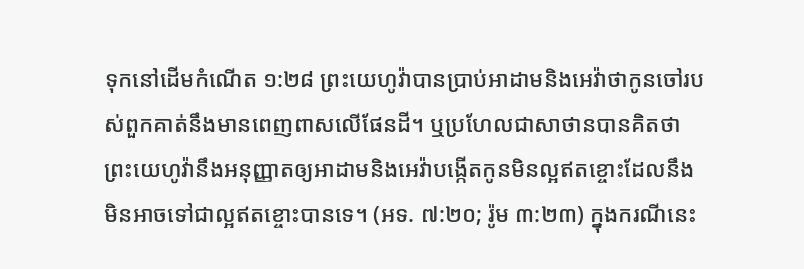ទុកនៅដើមកំណើត ១:២៨ ព្រះយេហូវ៉ាបានប្រាប់អាដាមនិងអេវ៉ាថាកូនចៅរបស់ពួកគាត់នឹងមានពេញពាសលើផែនដី។ ឬប្រហែលជាសាថានបានគិតថាព្រះយេហូវ៉ានឹងអនុញ្ញាតឲ្យអាដាមនិងអេវ៉ាបង្កើតកូនមិនល្អឥតខ្ចោះដែលនឹងមិនអាចទៅជាល្អឥតខ្ចោះបានទេ។ (អទ. ៧:២០; រ៉ូម ៣:២៣) ក្នុងករណីនេះ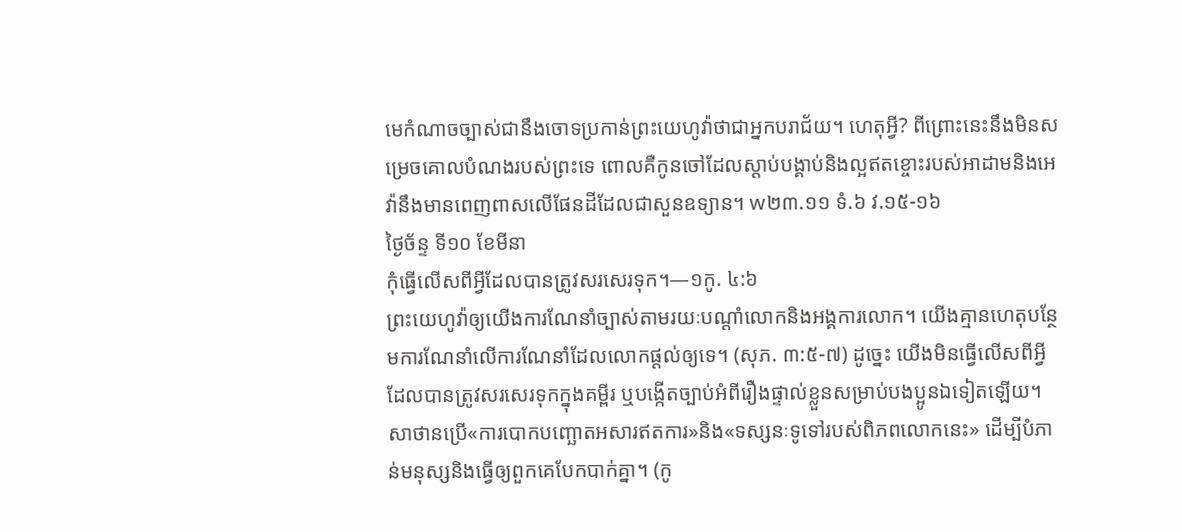មេកំណាចច្បាស់ជានឹងចោទប្រកាន់ព្រះយេហូវ៉ាថាជាអ្នកបរាជ័យ។ ហេតុអ្វី? ពីព្រោះនេះនឹងមិនសម្រេចគោលបំណងរបស់ព្រះទេ ពោលគឺកូនចៅដែលស្ដាប់បង្គាប់និងល្អឥតខ្ចោះរបស់អាដាមនិងអេវ៉ានឹងមានពេញពាសលើផែនដីដែលជាសួនឧទ្យាន។ w២៣.១១ ទំ.៦ វ.១៥-១៦
ថ្ងៃច័ន្ទ ទី១០ ខែមីនា
កុំធ្វើលើសពីអ្វីដែលបានត្រូវសរសេរទុក។—១កូ. ៤:៦
ព្រះយេហូវ៉ាឲ្យយើងការណែនាំច្បាស់តាមរយៈបណ្ដាំលោកនិងអង្គការលោក។ យើងគ្មានហេតុបន្ថែមការណែនាំលើការណែនាំដែលលោកផ្ដល់ឲ្យទេ។ (សុភ. ៣:៥-៧) ដូច្នេះ យើងមិនធ្វើលើសពីអ្វីដែលបានត្រូវសរសេរទុកក្នុងគម្ពីរ ឬបង្កើតច្បាប់អំពីរឿងផ្ទាល់ខ្លួនសម្រាប់បងប្អូនឯទៀតឡើយ។ សាថានប្រើ«ការបោកបញ្ឆោតអសារឥតការ»និង«ទស្សនៈទូទៅរបស់ពិភពលោកនេះ» ដើម្បីបំភាន់មនុស្សនិងធ្វើឲ្យពួកគេបែកបាក់គ្នា។ (កូ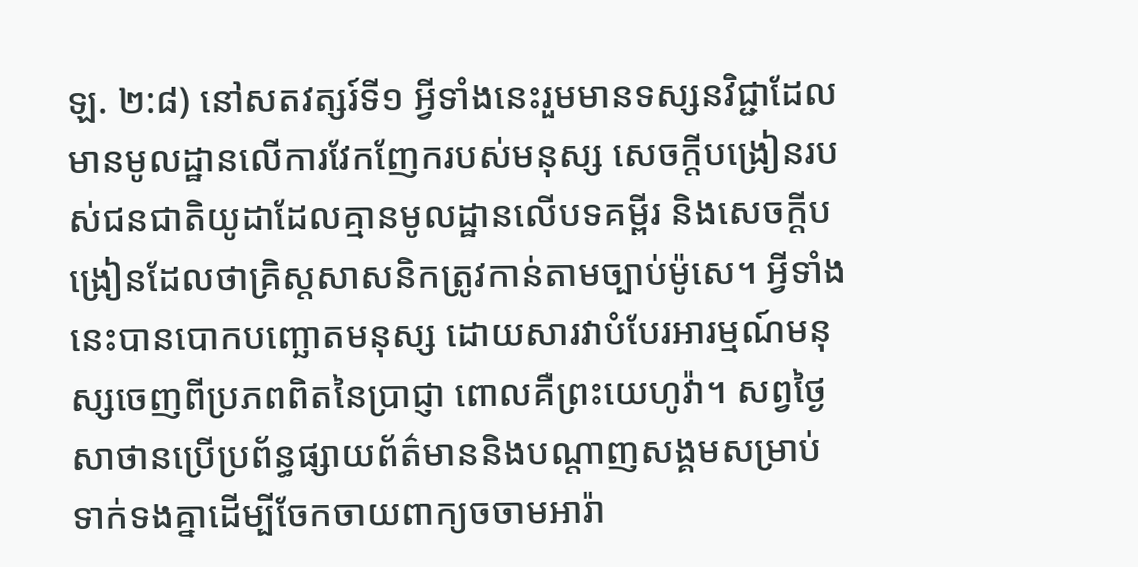ឡ. ២:៨) នៅសតវត្សរ៍ទី១ អ្វីទាំងនេះរួមមានទស្សនវិជ្ជាដែលមានមូលដ្ឋានលើការវែកញែករបស់មនុស្ស សេចក្ដីបង្រៀនរបស់ជនជាតិយូដាដែលគ្មានមូលដ្ឋានលើបទគម្ពីរ និងសេចក្ដីបង្រៀនដែលថាគ្រិស្តសាសនិកត្រូវកាន់តាមច្បាប់ម៉ូសេ។ អ្វីទាំងនេះបានបោកបញ្ឆោតមនុស្ស ដោយសារវាបំបែរអារម្មណ៍មនុស្សចេញពីប្រភពពិតនៃប្រាជ្ញា ពោលគឺព្រះយេហូវ៉ា។ សព្វថ្ងៃ សាថានប្រើប្រព័ន្ធផ្សាយព័ត៌មាននិងបណ្ដាញសង្គមសម្រាប់ទាក់ទងគ្នាដើម្បីចែកចាយពាក្យចចាមអារ៉ា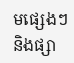មផ្សេងៗ និងផ្សា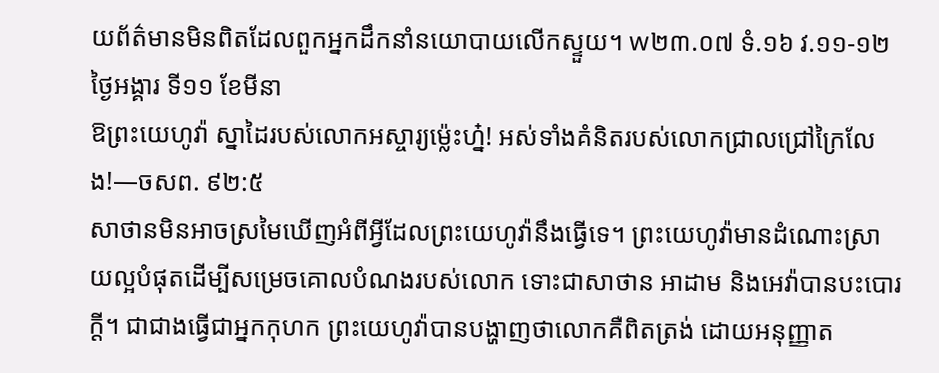យព័ត៌មានមិនពិតដែលពួកអ្នកដឹកនាំនយោបាយលើកស្ទួយ។ w២៣.០៧ ទំ.១៦ វ.១១-១២
ថ្ងៃអង្គារ ទី១១ ខែមីនា
ឱព្រះយេហូវ៉ា ស្នាដៃរបស់លោកអស្ចារ្យម្ល៉េះហ្ន៎! អស់ទាំងគំនិតរបស់លោកជ្រាលជ្រៅក្រៃលែង!—ចសព. ៩២:៥
សាថានមិនអាចស្រមៃឃើញអំពីអ្វីដែលព្រះយេហូវ៉ានឹងធ្វើទេ។ ព្រះយេហូវ៉ាមានដំណោះស្រាយល្អបំផុតដើម្បីសម្រេចគោលបំណងរបស់លោក ទោះជាសាថាន អាដាម និងអេវ៉ាបានបះបោរក្ដី។ ជាជាងធ្វើជាអ្នកកុហក ព្រះយេហូវ៉ាបានបង្ហាញថាលោកគឺពិតត្រង់ ដោយអនុញ្ញាត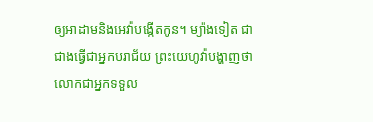ឲ្យអាដាមនិងអេវ៉ាបង្កើតកូន។ ម្យ៉ាងទៀត ជាជាងធ្វើជាអ្នកបរាជ័យ ព្រះយេហូវ៉ាបង្ហាញថាលោកជាអ្នកទទួល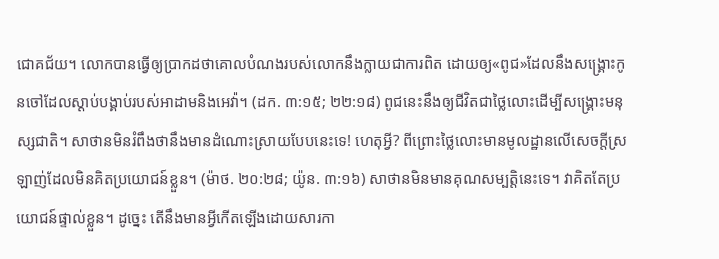ជោគជ័យ។ លោកបានធ្វើឲ្យប្រាកដថាគោលបំណងរបស់លោកនឹងក្លាយជាការពិត ដោយឲ្យ«ពូជ»ដែលនឹងសង្គ្រោះកូនចៅដែលស្ដាប់បង្គាប់របស់អាដាមនិងអេវ៉ា។ (ដក. ៣:១៥; ២២:១៨) ពូជនេះនឹងឲ្យជីវិតជាថ្លៃលោះដើម្បីសង្គ្រោះមនុស្សជាតិ។ សាថានមិនរំពឹងថានឹងមានដំណោះស្រាយបែបនេះទេ! ហេតុអ្វី? ពីព្រោះថ្លៃលោះមានមូលដ្ឋានលើសេចក្ដីស្រឡាញ់ដែលមិនគិតប្រយោជន៍ខ្លួន។ (ម៉ាថ. ២០:២៨; យ៉ូន. ៣:១៦) សាថានមិនមានគុណសម្បត្តិនេះទេ។ វាគិតតែប្រយោជន៍ផ្ទាល់ខ្លួន។ ដូច្នេះ តើនឹងមានអ្វីកើតឡើងដោយសារកា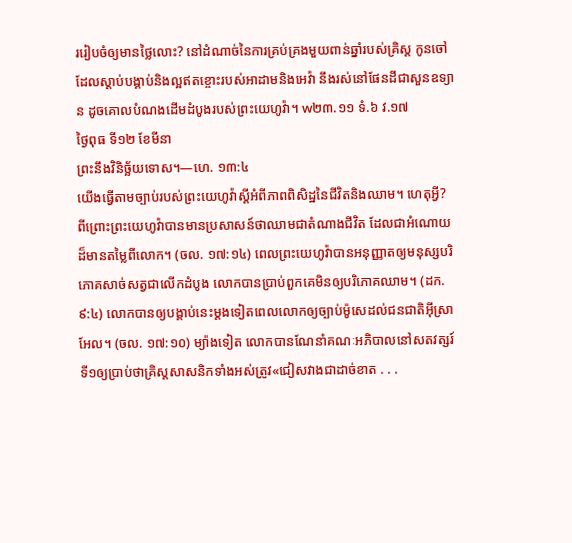ររៀបចំឲ្យមានថ្លៃលោះ? នៅដំណាច់នៃការគ្រប់គ្រងមួយពាន់ឆ្នាំរបស់គ្រិស្ត កូនចៅដែលស្ដាប់បង្គាប់និងល្អឥតខ្ចោះរបស់អាដាមនិងអេវ៉ា នឹងរស់នៅផែនដីជាសួនឧទ្យាន ដូចគោលបំណងដើមដំបូងរបស់ព្រះយេហូវ៉ា។ w២៣.១១ ទំ.៦ វ.១៧
ថ្ងៃពុធ ទី១២ ខែមីនា
ព្រះនឹងវិនិច្ឆ័យទោស។—ហេ. ១៣:៤
យើងធ្វើតាមច្បាប់របស់ព្រះយេហូវ៉ាស្ដីអំពីភាពពិសិដ្ឋនៃជីវិតនិងឈាម។ ហេតុអ្វី? ពីព្រោះព្រះយេហូវ៉ាបានមានប្រសាសន៍ថាឈាមជាតំណាងជីវិត ដែលជាអំណោយដ៏មានតម្លៃពីលោក។ (ចល. ១៧:១៤) ពេលព្រះយេហូវ៉ាបានអនុញ្ញាតឲ្យមនុស្សបរិភោគសាច់សត្វជាលើកដំបូង លោកបានប្រាប់ពួកគេមិនឲ្យបរិភោគឈាម។ (ដក. ៩:៤) លោកបានឲ្យបង្គាប់នេះម្ដងទៀតពេលលោកឲ្យច្បាប់ម៉ូសេដល់ជនជាតិអ៊ីស្រាអែល។ (ចល. ១៧:១០) ម្យ៉ាងទៀត លោកបានណែនាំគណៈអភិបាលនៅសតវត្សរ៍ទី១ឲ្យប្រាប់ថាគ្រិស្តសាសនិកទាំងអស់ត្រូវ«ជៀសវាងជាដាច់ខាត . . .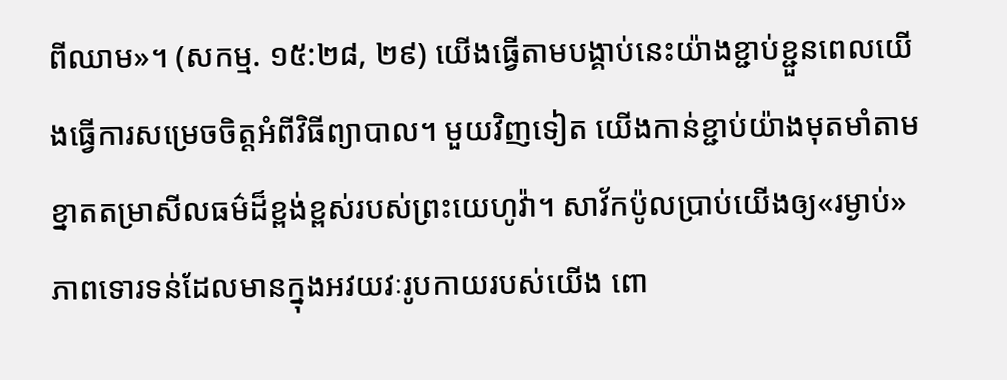ពីឈាម»។ (សកម្ម. ១៥:២៨, ២៩) យើងធ្វើតាមបង្គាប់នេះយ៉ាងខ្ជាប់ខ្ជួនពេលយើងធ្វើការសម្រេចចិត្តអំពីវិធីព្យាបាល។ មួយវិញទៀត យើងកាន់ខ្ជាប់យ៉ាងមុតមាំតាមខ្នាតតម្រាសីលធម៌ដ៏ខ្ពង់ខ្ពស់របស់ព្រះយេហូវ៉ា។ សាវ័កប៉ូលប្រាប់យើងឲ្យ«រម្ងាប់»ភាពទោរទន់ដែលមានក្នុងអវយវៈរូបកាយរបស់យើង ពោ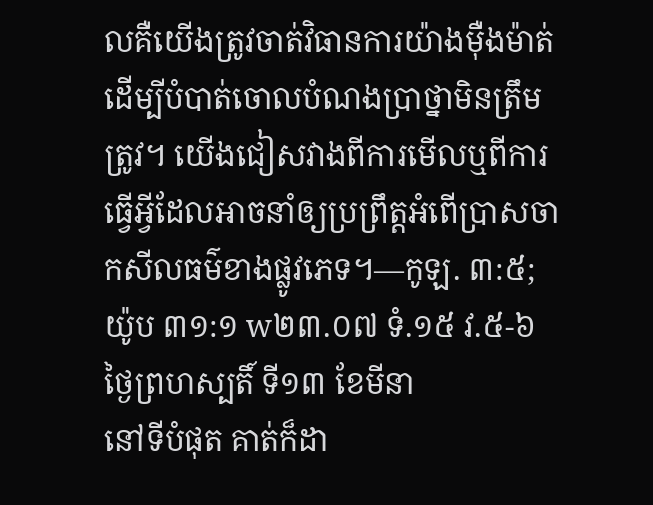លគឺយើងត្រូវចាត់វិធានការយ៉ាងម៉ឺងម៉ាត់ដើម្បីបំបាត់ចោលបំណងប្រាថ្នាមិនត្រឹមត្រូវ។ យើងជៀសវាងពីការមើលឬពីការធ្វើអ្វីដែលអាចនាំឲ្យប្រព្រឹត្តអំពើប្រាសចាកសីលធម៌ខាងផ្លូវភេទ។—កូឡ. ៣:៥; យ៉ូប ៣១:១ w២៣.០៧ ទំ.១៥ វ.៥-៦
ថ្ងៃព្រហស្បតិ៍ ទី១៣ ខែមីនា
នៅទីបំផុត គាត់ក៏ដា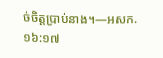ច់ចិត្តប្រាប់នាង។—អសក. ១៦:១៧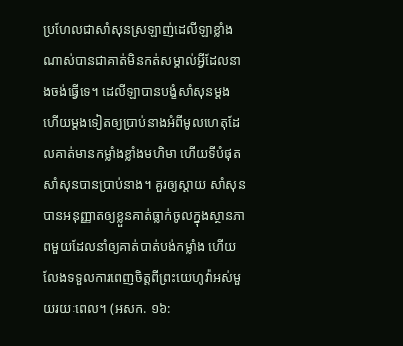ប្រហែលជាសាំសុនស្រឡាញ់ដេលីឡាខ្លាំងណាស់បានជាគាត់មិនកត់សម្គាល់អ្វីដែលនាងចង់ធ្វើទេ។ ដេលីឡាបានបង្ខំសាំសុនម្ដងហើយម្ដងទៀតឲ្យប្រាប់នាងអំពីមូលហេតុដែលគាត់មានកម្លាំងខ្លាំងមហិមា ហើយទីបំផុតសាំសុនបានប្រាប់នាង។ គួរឲ្យស្ដាយ សាំសុនបានអនុញ្ញាតឲ្យខ្លួនគាត់ធ្លាក់ចូលក្នុងស្ថានភាពមួយដែលនាំឲ្យគាត់បាត់បង់កម្លាំង ហើយលែងទទួលការពេញចិត្តពីព្រះយេហូវ៉ាអស់មួយរយៈពេល។ (អសក. ១៦: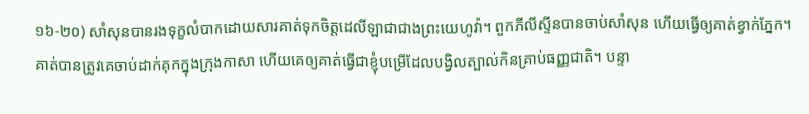១៦-២០) សាំសុនបានរងទុក្ខលំបាកដោយសារគាត់ទុកចិត្តដេលីឡាជាជាងព្រះយេហូវ៉ា។ ពួកភីលីស្ទីនបានចាប់សាំសុន ហើយធ្វើឲ្យគាត់ខ្វាក់ភ្នែក។ គាត់បានត្រូវគេចាប់ដាក់គុកក្នុងក្រុងកាសា ហើយគេឲ្យគាត់ធ្វើជាខ្ញុំបម្រើដែលបង្វិលត្បាល់កិនគ្រាប់ធញ្ញជាតិ។ បន្ទា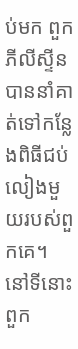ប់មក ពួកភីលីស្ទីនបាននាំគាត់ទៅកន្លែងពិធីជប់លៀងមួយរបស់ពួកគេ។ នៅទីនោះ ពួក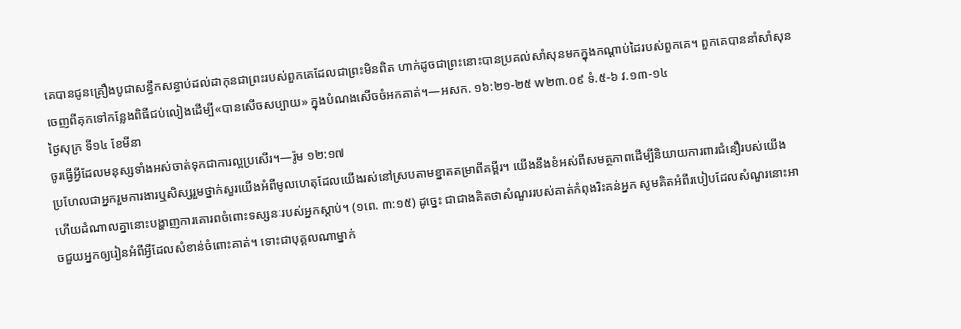គេបានជូនគ្រឿងបូជាសន្ធឹកសន្ធាប់ដល់ដាកុនជាព្រះរបស់ពួកគេដែលជាព្រះមិនពិត ហាក់ដូចជាព្រះនោះបានប្រគល់សាំសុនមកក្នុងកណ្ដាប់ដៃរបស់ពួកគេ។ ពួកគេបាននាំសាំសុនចេញពីគុកទៅកន្លែងពិធីជប់លៀងដើម្បី«បានសើចសប្បាយ» ក្នុងបំណងសើចចំអកគាត់។—អសក. ១៦:២១-២៥ w២៣.០៩ ទំ.៥-៦ វ.១៣-១៤
ថ្ងៃសុក្រ ទី១៤ ខែមីនា
ចូរធ្វើអ្វីដែលមនុស្សទាំងអស់ចាត់ទុកជាការល្អប្រសើរ។—រ៉ូម ១២:១៧
ប្រហែលជាអ្នករួមការងារឬសិស្សរួមថ្នាក់សួរយើងអំពីមូលហេតុដែលយើងរស់នៅស្របតាមខ្នាតតម្រាពីគម្ពីរ។ យើងនឹងខំអស់ពីសមត្ថភាពដើម្បីនិយាយការពារជំនឿរបស់យើង ហើយដំណាលគ្នានោះបង្ហាញការគោរពចំពោះទស្សនៈរបស់អ្នកស្ដាប់។ (១ពេ. ៣:១៥) ដូច្នេះ ជាជាងគិតថាសំណួររបស់គាត់កំពុងរិះគន់អ្នក សូមគិតអំពីរបៀបដែលសំណួរនោះអាចជួយអ្នកឲ្យរៀនអំពីអ្វីដែលសំខាន់ចំពោះគាត់។ ទោះជាបុគ្គលណាម្នាក់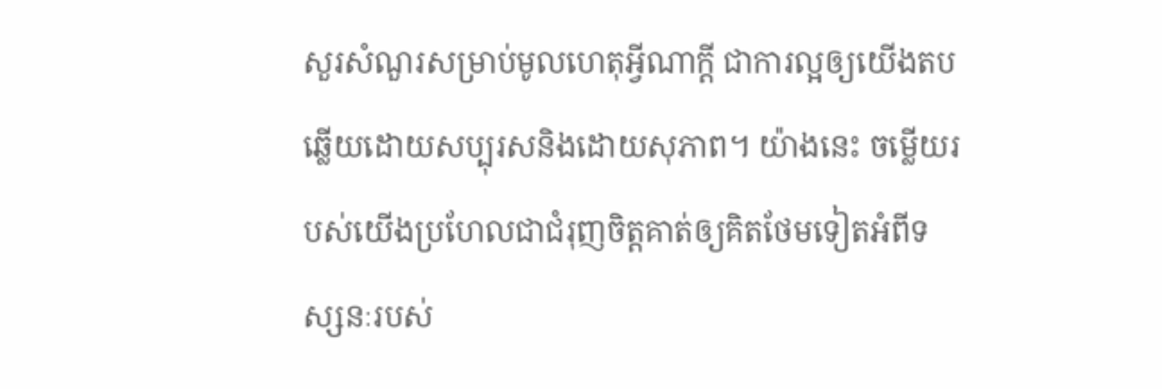សួរសំណួរសម្រាប់មូលហេតុអ្វីណាក្ដី ជាការល្អឲ្យយើងតបឆ្លើយដោយសប្បុរសនិងដោយសុភាព។ យ៉ាងនេះ ចម្លើយរបស់យើងប្រហែលជាជំរុញចិត្តគាត់ឲ្យគិតថែមទៀតអំពីទស្សនៈរបស់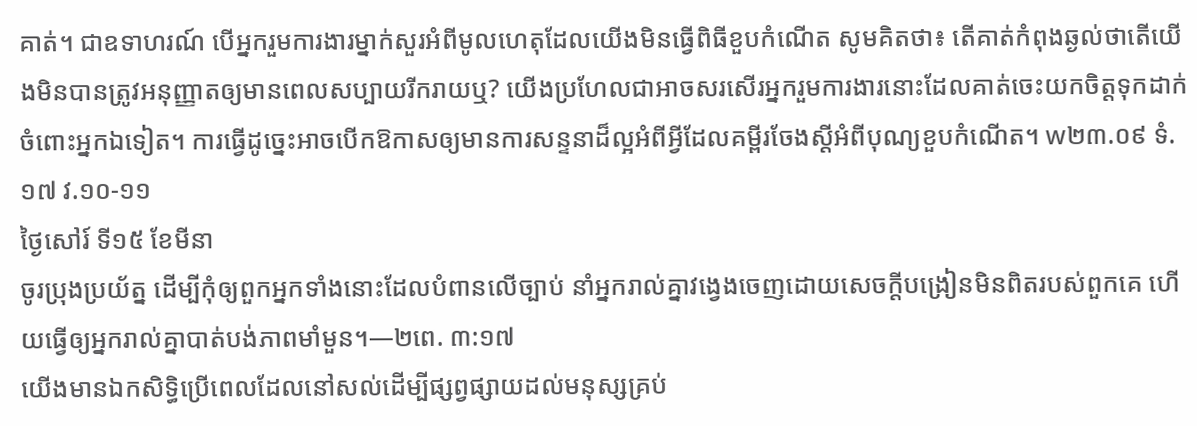គាត់។ ជាឧទាហរណ៍ បើអ្នករួមការងារម្នាក់សួរអំពីមូលហេតុដែលយើងមិនធ្វើពិធីខួបកំណើត សូមគិតថា៖ តើគាត់កំពុងឆ្ងល់ថាតើយើងមិនបានត្រូវអនុញ្ញាតឲ្យមានពេលសប្បាយរីករាយឬ? យើងប្រហែលជាអាចសរសើរអ្នករួមការងារនោះដែលគាត់ចេះយកចិត្តទុកដាក់ចំពោះអ្នកឯទៀត។ ការធ្វើដូច្នេះអាចបើកឱកាសឲ្យមានការសន្ទនាដ៏ល្អអំពីអ្វីដែលគម្ពីរចែងស្ដីអំពីបុណ្យខួបកំណើត។ w២៣.០៩ ទំ.១៧ វ.១០-១១
ថ្ងៃសៅរ៍ ទី១៥ ខែមីនា
ចូរប្រុងប្រយ័ត្ន ដើម្បីកុំឲ្យពួកអ្នកទាំងនោះដែលបំពានលើច្បាប់ នាំអ្នករាល់គ្នាវង្វេងចេញដោយសេចក្ដីបង្រៀនមិនពិតរបស់ពួកគេ ហើយធ្វើឲ្យអ្នករាល់គ្នាបាត់បង់ភាពមាំមួន។—២ពេ. ៣:១៧
យើងមានឯកសិទ្ធិប្រើពេលដែលនៅសល់ដើម្បីផ្សព្វផ្សាយដល់មនុស្សគ្រប់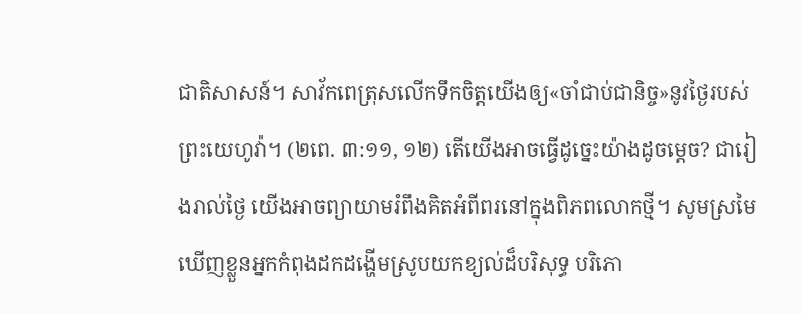ជាតិសាសន៍។ សាវ័កពេត្រុសលើកទឹកចិត្តយើងឲ្យ«ចាំជាប់ជានិច្ច»នូវថ្ងៃរបស់ព្រះយេហូវ៉ា។ (២ពេ. ៣:១១, ១២) តើយើងអាចធ្វើដូច្នេះយ៉ាងដូចម្ដេច? ជារៀងរាល់ថ្ងៃ យើងអាចព្យាយាមរំពឹងគិតអំពីពរនៅក្នុងពិភពលោកថ្មី។ សូមស្រមៃឃើញខ្លួនអ្នកកំពុងដកដង្ហើមស្រូបយកខ្យល់ដ៏បរិសុទ្ធ បរិភោ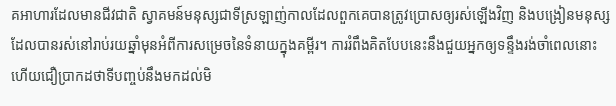គអាហារដែលមានជីវជាតិ ស្វាគមន៍មនុស្សជាទីស្រឡាញ់កាលដែលពួកគេបានត្រូវប្រោសឲ្យរស់ឡើងវិញ និងបង្រៀនមនុស្សដែលបានរស់នៅរាប់រយឆ្នាំមុនអំពីការសម្រេចនៃទំនាយក្នុងគម្ពីរ។ ការរំពឹងគិតបែបនេះនឹងជួយអ្នកឲ្យទន្ទឹងរង់ចាំពេលនោះ ហើយជឿប្រាកដថាទីបញ្ចប់នឹងមកដល់មិ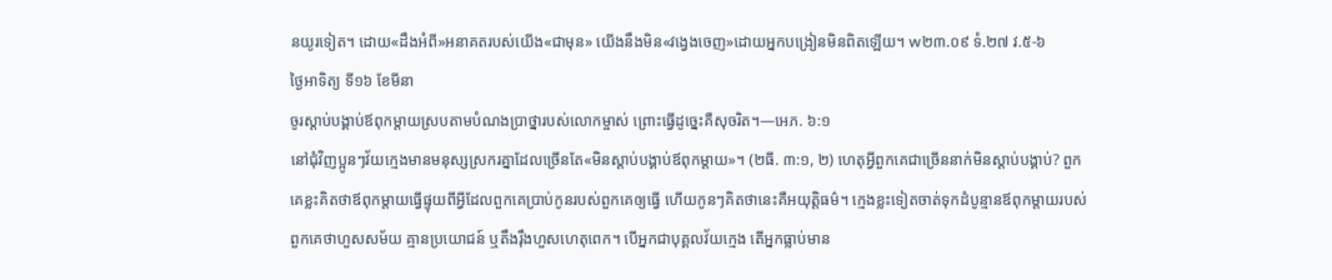នយូរទៀត។ ដោយ«ដឹងអំពី»អនាគតរបស់យើង«ជាមុន» យើងនឹងមិន«វង្វេងចេញ»ដោយអ្នកបង្រៀនមិនពិតឡើយ។ w២៣.០៩ ទំ.២៧ វ.៥-៦
ថ្ងៃអាទិត្យ ទី១៦ ខែមីនា
ចូរស្ដាប់បង្គាប់ឪពុកម្ដាយស្របតាមបំណងប្រាថ្នារបស់លោកម្ចាស់ ព្រោះធ្វើដូច្នេះគឺសុចរិត។—អេភ. ៦:១
នៅជុំវិញប្អូនៗវ័យក្មេងមានមនុស្សស្រករគ្នាដែលច្រើនតែ«មិនស្ដាប់បង្គាប់ឪពុកម្ដាយ»។ (២ធី. ៣:១, ២) ហេតុអ្វីពួកគេជាច្រើននាក់មិនស្ដាប់បង្គាប់? ពួកគេខ្លះគិតថាឪពុកម្ដាយធ្វើផ្ទុយពីអ្វីដែលពួកគេប្រាប់កូនរបស់ពួកគេឲ្យធ្វើ ហើយកូនៗគិតថានេះគឺអយុត្តិធម៌។ ក្មេងខ្លះទៀតចាត់ទុកដំបូន្មានឪពុកម្ដាយរបស់ពួកគេថាហួសសម័យ គ្មានប្រយោជន៍ ឬតឹងរ៉ឹងហួសហេតុពេក។ បើអ្នកជាបុគ្គលវ័យក្មេង តើអ្នកធ្លាប់មាន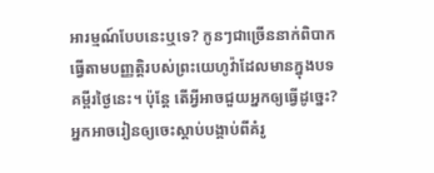អារម្មណ៍បែបនេះឬទេ? កូនៗជាច្រើននាក់ពិបាកធ្វើតាមបញ្ញត្តិរបស់ព្រះយេហូវ៉ាដែលមានក្នុងបទគម្ពីរថ្ងៃនេះ។ ប៉ុន្តែ តើអ្វីអាចជួយអ្នកឲ្យធ្វើដូច្នេះ? អ្នកអាចរៀនឲ្យចេះស្ដាប់បង្គាប់ពីគំរូ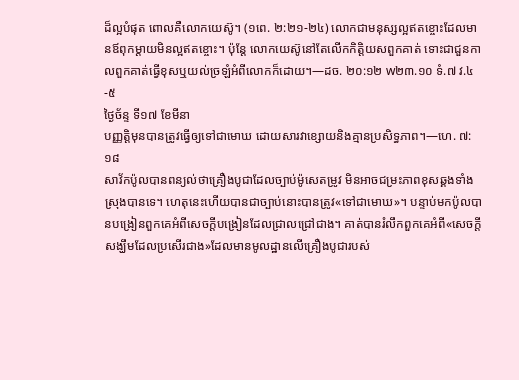ដ៏ល្អបំផុត ពោលគឺលោកយេស៊ូ។ (១ពេ. ២:២១-២៤) លោកជាមនុស្សល្អឥតខ្ចោះដែលមានឪពុកម្ដាយមិនល្អឥតខ្ចោះ។ ប៉ុន្តែ លោកយេស៊ូនៅតែលើកកិត្តិយសពួកគាត់ ទោះជាជួនកាលពួកគាត់ធ្វើខុសឬយល់ច្រឡំអំពីលោកក៏ដោយ។—ដច. ២០:១២ w២៣.១០ ទំ.៧ វ.៤-៥
ថ្ងៃច័ន្ទ ទី១៧ ខែមីនា
បញ្ញត្ដិមុនបានត្រូវធ្វើឲ្យទៅជាមោឃ ដោយសារវាខ្សោយនិងគ្មានប្រសិទ្ធភាព។—ហេ. ៧:១៨
សាវ័កប៉ូលបានពន្យល់ថាគ្រឿងបូជាដែលច្បាប់ម៉ូសេតម្រូវ មិនអាចជម្រះភាពខុសឆ្គងទាំងស្រុងបានទេ។ ហេតុនេះហើយបានជាច្បាប់នោះបានត្រូវ«ទៅជាមោឃ»។ បន្ទាប់មកប៉ូលបានបង្រៀនពួកគេអំពីសេចក្ដីបង្រៀនដែលជ្រាលជ្រៅជាង។ គាត់បានរំលឹកពួកគេអំពី«សេចក្ដីសង្ឃឹមដែលប្រសើរជាង»ដែលមានមូលដ្ឋានលើគ្រឿងបូជារបស់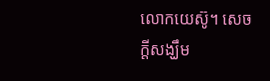លោកយេស៊ូ។ សេចក្ដីសង្ឃឹម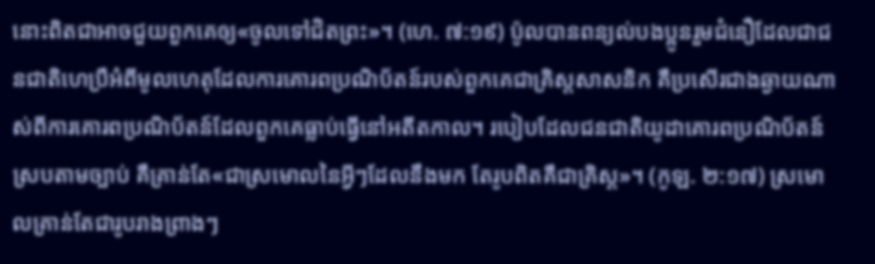នោះពិតជាអាចជួយពួកគេឲ្យ«ចូលទៅជិតព្រះ»។ (ហេ. ៧:១៩) ប៉ូលបានពន្យល់បងប្អូនរួមជំនឿដែលជាជនជាតិហេប្រឺអំពីមូលហេតុដែលការគោរពប្រណិប័តន៍របស់ពួកគេជាគ្រិស្តសាសនិក គឺប្រសើរជាងឆ្ងាយណាស់ពីការគោរពប្រណិប័តន៍ដែលពួកគេធ្លាប់ធ្វើនៅអតីតកាល។ របៀបដែលជនជាតិយូដាគោរពប្រណិប័តន៍ស្របតាមច្បាប់ គឺគ្រាន់តែ«ជាស្រមោលនៃអ្វីៗដែលនឹងមក តែរូបពិតគឺជាគ្រិស្ត»។ (កូឡ. ២:១៧) ស្រមោលគ្រាន់តែជារូបរាងព្រាងៗ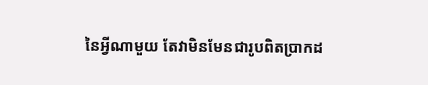នៃអ្វីណាមួយ តែវាមិនមែនជារូបពិតប្រាកដ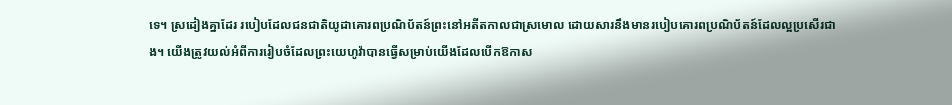ទេ។ ស្រដៀងគ្នាដែរ របៀបដែលជនជាតិយូដាគោរពប្រណិប័តន៍ព្រះនៅអតីតកាលជាស្រមោល ដោយសារនឹងមានរបៀបគោរពប្រណិប័តន៍ដែលល្អប្រសើរជាង។ យើងត្រូវយល់អំពីការរៀបចំដែលព្រះយេហូវ៉ាបានធ្វើសម្រាប់យើងដែលបើកឱកាស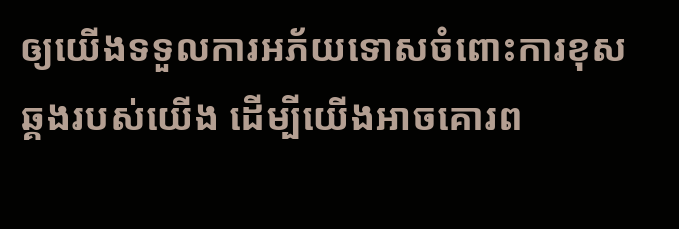ឲ្យយើងទទួលការអភ័យទោសចំពោះការខុសឆ្គងរបស់យើង ដើម្បីយើងអាចគោរព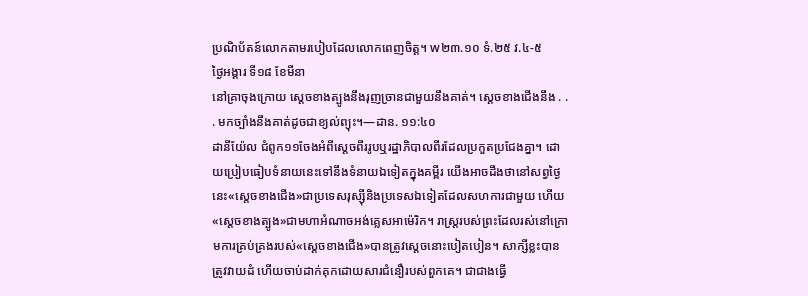ប្រណិប័តន៍លោកតាមរបៀបដែលលោកពេញចិត្ត។ w២៣.១០ ទំ.២៥ វ.៤-៥
ថ្ងៃអង្គារ ទី១៨ ខែមីនា
នៅគ្រាចុងក្រោយ ស្ដេចខាងត្បូងនឹងរុញច្រានជាមួយនឹងគាត់។ ស្ដេចខាងជើងនឹង . . . មកច្បាំងនឹងគាត់ដូចជាខ្យល់ព្យុះ។—ដាន. ១១:៤០
ដានីយ៉ែល ជំពូក១១ចែងអំពីស្ដេចពីររូបឬរដ្ឋាភិបាលពីរដែលប្រកួតប្រជែងគ្នា។ ដោយប្រៀបធៀបទំនាយនេះទៅនឹងទំនាយឯទៀតក្នុងគម្ពីរ យើងអាចដឹងថានៅសព្វថ្ងៃនេះ«ស្ដេចខាងជើង»ជាប្រទេសរុស្ស៊ីនិងប្រទេសឯទៀតដែលសហការជាមួយ ហើយ«ស្ដេចខាងត្បូង»ជាមហាអំណាចអង់គ្លេសអាម៉េរិក។ រាស្ត្ររបស់ព្រះដែលរស់នៅក្រោមការគ្រប់គ្រងរបស់«ស្ដេចខាងជើង»បានត្រូវស្ដេចនោះបៀតបៀន។ សាក្សីខ្លះបានត្រូវវាយដំ ហើយចាប់ដាក់គុកដោយសារជំនឿរបស់ពួកគេ។ ជាជាងធ្វើ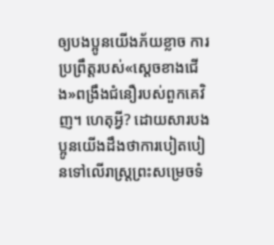ឲ្យបងប្អូនយើងភ័យខ្លាច ការប្រព្រឹត្តរបស់«ស្ដេចខាងជើង»ពង្រឹងជំនឿរបស់ពួកគេវិញ។ ហេតុអ្វី? ដោយសារបងប្អូនយើងដឹងថាការបៀតបៀនទៅលើរាស្ត្រព្រះសម្រេចទំ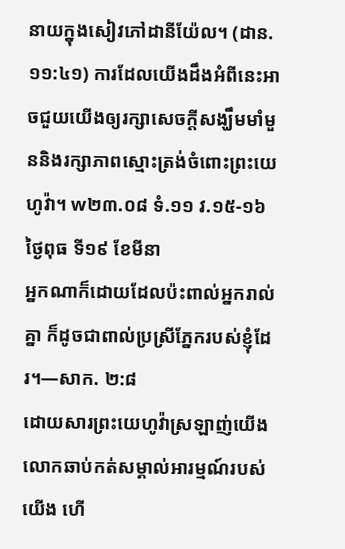នាយក្នុងសៀវភៅដានីយ៉ែល។ (ដាន. ១១:៤១) ការដែលយើងដឹងអំពីនេះអាចជួយយើងឲ្យរក្សាសេចក្ដីសង្ឃឹមមាំមួននិងរក្សាភាពស្មោះត្រង់ចំពោះព្រះយេហូវ៉ា។ w២៣.០៨ ទំ.១១ វ.១៥-១៦
ថ្ងៃពុធ ទី១៩ ខែមីនា
អ្នកណាក៏ដោយដែលប៉ះពាល់អ្នករាល់គ្នា ក៏ដូចជាពាល់ប្រស្រីភ្នែករបស់ខ្ញុំដែរ។—សាក. ២:៨
ដោយសារព្រះយេហូវ៉ាស្រឡាញ់យើង លោកឆាប់កត់សម្គាល់អារម្មណ៍របស់យើង ហើ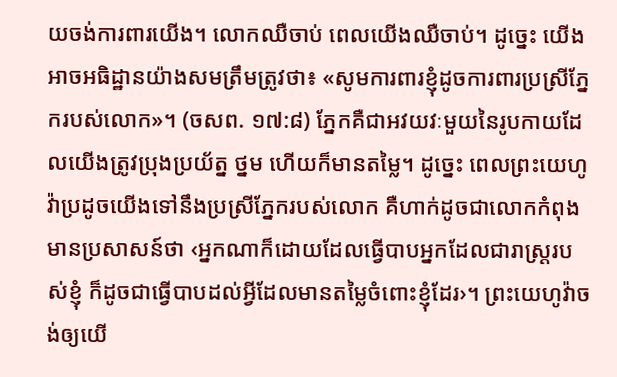យចង់ការពារយើង។ លោកឈឺចាប់ ពេលយើងឈឺចាប់។ ដូច្នេះ យើងអាចអធិដ្ឋានយ៉ាងសមត្រឹមត្រូវថា៖ «សូមការពារខ្ញុំដូចការពារប្រស្រីភ្នែករបស់លោក»។ (ចសព. ១៧:៨) ភ្នែកគឺជាអវយវៈមួយនៃរូបកាយដែលយើងត្រូវប្រុងប្រយ័ត្ន ថ្នម ហើយក៏មានតម្លៃ។ ដូច្នេះ ពេលព្រះយេហូវ៉ាប្រដូចយើងទៅនឹងប្រស្រីភ្នែករបស់លោក គឺហាក់ដូចជាលោកកំពុងមានប្រសាសន៍ថា ‹អ្នកណាក៏ដោយដែលធ្វើបាបអ្នកដែលជារាស្ត្ររបស់ខ្ញុំ ក៏ដូចជាធ្វើបាបដល់អ្វីដែលមានតម្លៃចំពោះខ្ញុំដែរ›។ ព្រះយេហូវ៉ាចង់ឲ្យយើ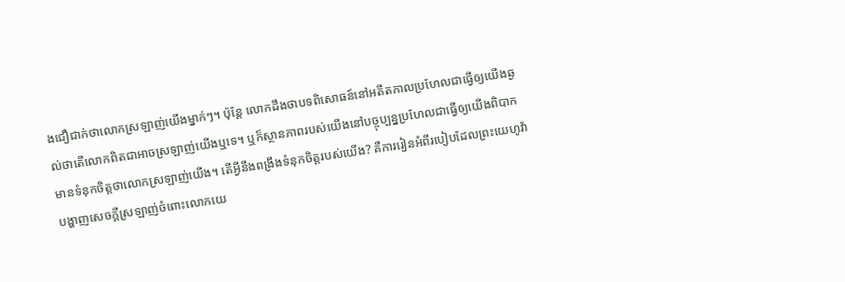ងជឿជាក់ថាលោកស្រឡាញ់យើងម្នាក់ៗ។ ប៉ុន្តែ លោកដឹងថាបទពិសោធន៍នៅអតីតកាលប្រហែលជាធ្វើឲ្យយើងឆ្ងល់ថាតើលោកពិតជាអាចស្រឡាញ់យើងឬទេ។ ឬក៏ស្ថានភាពរបស់យើងនៅបច្ចុប្បន្នប្រហែលជាធ្វើឲ្យយើងពិបាកមានទំនុកចិត្តថាលោកស្រឡាញ់យើង។ តើអ្វីនឹងពង្រឹងទំនុកចិត្តរបស់យើង? គឺការរៀនអំពីរបៀបដែលព្រះយេហូវ៉ាបង្ហាញសេចក្ដីស្រឡាញ់ចំពោះលោកយេ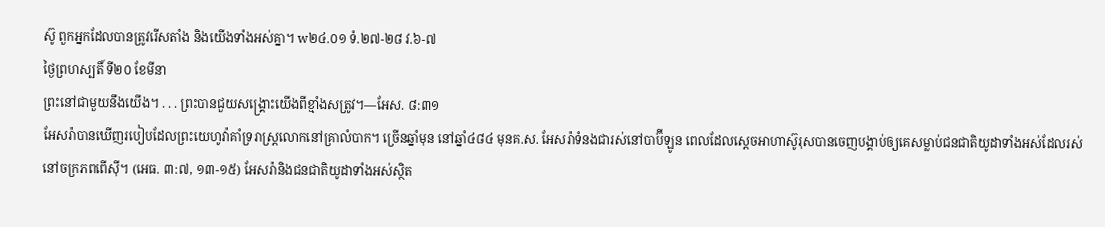ស៊ូ ពួកអ្នកដែលបានត្រូវរើសតាំង និងយើងទាំងអស់គ្នា។ w២៤.០១ ទំ.២៧-២៨ វ.៦-៧
ថ្ងៃព្រហស្បតិ៍ ទី២០ ខែមីនា
ព្រះនៅជាមួយនឹងយើង។ . . . ព្រះបានជួយសង្គ្រោះយើងពីខ្មាំងសត្រូវ។—អែស. ៨:៣១
អែសរ៉ាបានឃើញរបៀបដែលព្រះយេហូវ៉ាគាំទ្ររាស្ត្រលោកនៅគ្រាលំបាក។ ច្រើនឆ្នាំមុន នៅឆ្នាំ៤៨៤ មុនគ.ស. អែសរ៉ាទំនងជារស់នៅបាប៊ីឡូន ពេលដែលស្ដេចអាហាស៊ូរុសបានចេញបង្គាប់ឲ្យគេសម្លាប់ជនជាតិយូដាទាំងអស់ដែលរស់នៅចក្រភពពើស៊ី។ (អេធ. ៣:៧, ១៣-១៥) អែសរ៉ានិងជនជាតិយូដាទាំងអស់ស្ថិត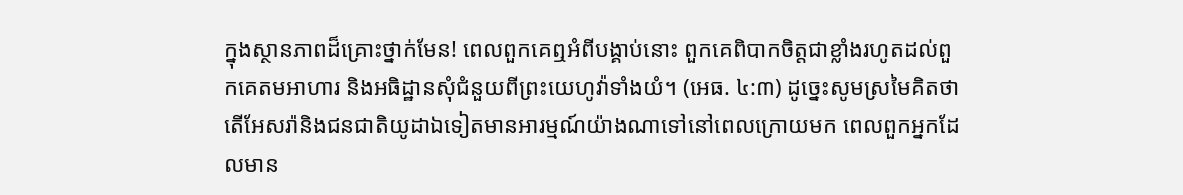ក្នុងស្ថានភាពដ៏គ្រោះថ្នាក់មែន! ពេលពួកគេឮអំពីបង្គាប់នោះ ពួកគេពិបាកចិត្តជាខ្លាំងរហូតដល់ពួកគេតមអាហារ និងអធិដ្ឋានសុំជំនួយពីព្រះយេហូវ៉ាទាំងយំ។ (អេធ. ៤:៣) ដូច្នេះសូមស្រមៃគិតថាតើអែសរ៉ានិងជនជាតិយូដាឯទៀតមានអារម្មណ៍យ៉ាងណាទៅនៅពេលក្រោយមក ពេលពួកអ្នកដែលមាន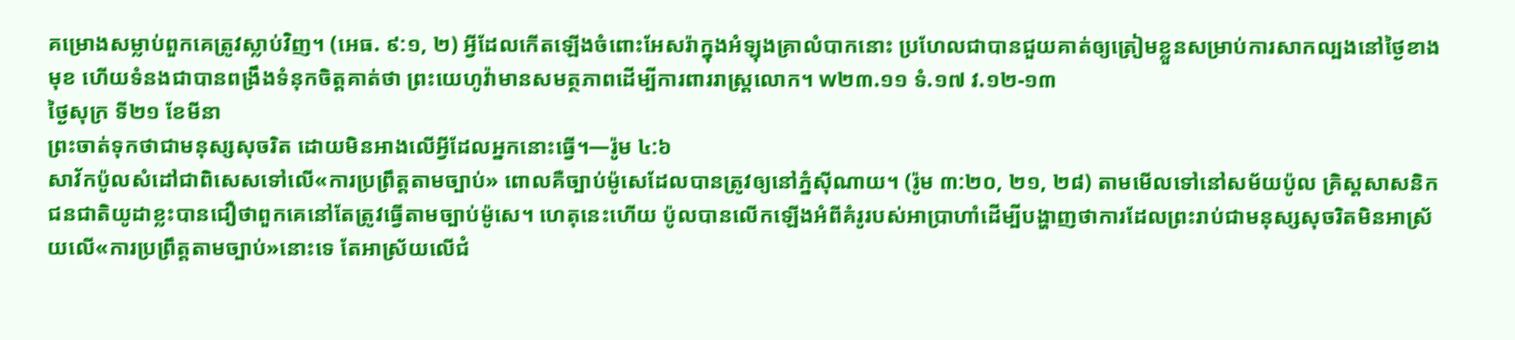គម្រោងសម្លាប់ពួកគេត្រូវស្លាប់វិញ។ (អេធ. ៩:១, ២) អ្វីដែលកើតឡើងចំពោះអែសរ៉ាក្នុងអំឡុងគ្រាលំបាកនោះ ប្រហែលជាបានជួយគាត់ឲ្យត្រៀមខ្លួនសម្រាប់ការសាកល្បងនៅថ្ងៃខាងមុខ ហើយទំនងជាបានពង្រឹងទំនុកចិត្តគាត់ថា ព្រះយេហូវ៉ាមានសមត្ថភាពដើម្បីការពាររាស្ត្រលោក។ w២៣.១១ ទំ.១៧ វ.១២-១៣
ថ្ងៃសុក្រ ទី២១ ខែមីនា
ព្រះចាត់ទុកថាជាមនុស្សសុចរិត ដោយមិនអាងលើអ្វីដែលអ្នកនោះធ្វើ។—រ៉ូម ៤:៦
សាវ័កប៉ូលសំដៅជាពិសេសទៅលើ«ការប្រព្រឹត្តតាមច្បាប់» ពោលគឺច្បាប់ម៉ូសេដែលបានត្រូវឲ្យនៅភ្នំស៊ីណាយ។ (រ៉ូម ៣:២០, ២១, ២៨) តាមមើលទៅនៅសម័យប៉ូល គ្រិស្តសាសនិកជនជាតិយូដាខ្លះបានជឿថាពួកគេនៅតែត្រូវធ្វើតាមច្បាប់ម៉ូសេ។ ហេតុនេះហើយ ប៉ូលបានលើកឡើងអំពីគំរូរបស់អាប្រាហាំដើម្បីបង្ហាញថាការដែលព្រះរាប់ជាមនុស្សសុចរិតមិនអាស្រ័យលើ«ការប្រព្រឹត្តតាមច្បាប់»នោះទេ តែអាស្រ័យលើជំ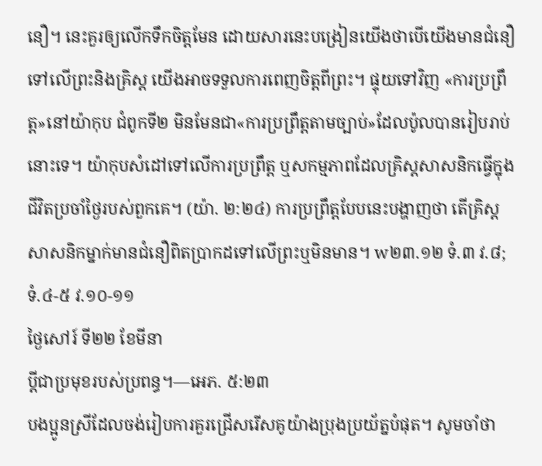នឿ។ នេះគួរឲ្យលើកទឹកចិត្តមែន ដោយសារនេះបង្រៀនយើងថាបើយើងមានជំនឿទៅលើព្រះនិងគ្រិស្ត យើងអាចទទួលការពេញចិត្តពីព្រះ។ ផ្ទុយទៅវិញ «ការប្រព្រឹត្ត»នៅយ៉ាកុប ជំពូកទី២ មិនមែនជា«ការប្រព្រឹត្តតាមច្បាប់»ដែលប៉ូលបានរៀបរាប់នោះទេ។ យ៉ាកុបសំដៅទៅលើការប្រព្រឹត្ត ឬសកម្មភាពដែលគ្រិស្តសាសនិកធ្វើក្នុងជីវិតប្រចាំថ្ងៃរបស់ពួកគេ។ (យ៉ា. ២:២៤) ការប្រព្រឹត្តបែបនេះបង្ហាញថា តើគ្រិស្តសាសនិកម្នាក់មានជំនឿពិតប្រាកដទៅលើព្រះឬមិនមាន។ w២៣.១២ ទំ.៣ វ.៨; ទំ.៤-៥ វ.១០-១១
ថ្ងៃសៅរ៍ ទី២២ ខែមីនា
ប្ដីជាប្រមុខរបស់ប្រពន្ធ។—អេភ. ៥:២៣
បងប្អូនស្រីដែលចង់រៀបការគួរជ្រើសរើសគូយ៉ាងប្រុងប្រយ័ត្នបំផុត។ សូមចាំថា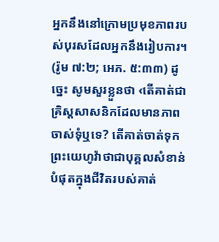អ្នកនឹងនៅក្រោមប្រមុខភាពរបស់បុរសដែលអ្នកនឹងរៀបការ។ (រ៉ូម ៧:២; អេភ. ៥:៣៣) ដូច្នេះ សូមសួរខ្លួនថា ‹តើគាត់ជាគ្រិស្តសាសនិកដែលមានភាពចាស់ទុំឬទេ? តើគាត់ចាត់ទុកព្រះយេហូវ៉ាថាជាបុគ្គលសំខាន់បំផុតក្នុងជីវិតរបស់គាត់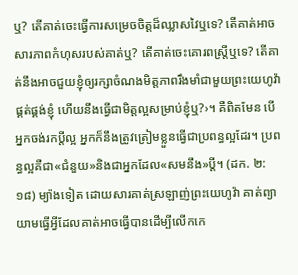ឬ? តើគាត់ចេះធ្វើការសម្រេចចិត្តដ៏ឈ្លាសវៃឬទេ? តើគាត់អាចសារភាពកំហុសរបស់គាត់ឬ? តើគាត់ចេះគោរពស្ត្រីឬទេ? តើគាត់នឹងអាចជួយខ្ញុំឲ្យរក្សាចំណងមិត្តភាពរឹងមាំជាមួយព្រះយេហូវ៉ា ផ្គត់ផ្គង់ខ្ញុំ ហើយនឹងធ្វើជាមិត្តល្អសម្រាប់ខ្ញុំឬ?›។ គឺពិតមែន បើអ្នកចង់រកប្ដីល្អ អ្នកក៏នឹងត្រូវត្រៀមខ្លួនធ្វើជាប្រពន្ធល្អដែរ។ ប្រពន្ធល្អគឺជា«ជំនួយ»និងជាអ្នកដែល«សមនឹង»ប្ដី។ (ដក. ២:១៨) ម្យ៉ាងទៀត ដោយសារគាត់ស្រឡាញ់ព្រះយេហូវ៉ា គាត់ព្យាយាមធ្វើអ្វីដែលគាត់អាចធ្វើបានដើម្បីលើកកេ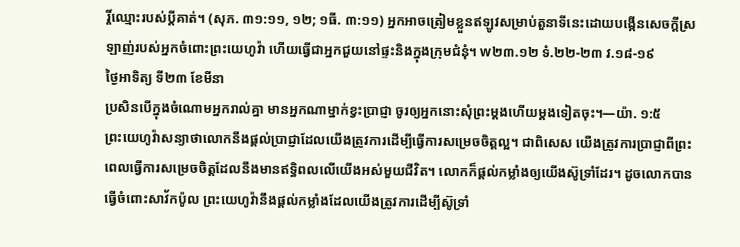រ្តិ៍ឈ្មោះរបស់ប្ដីគាត់។ (សុភ. ៣១:១១, ១២; ១ធី. ៣:១១) អ្នកអាចត្រៀមខ្លួនឥឡូវសម្រាប់តួនាទីនេះដោយបង្កើនសេចក្ដីស្រឡាញ់របស់អ្នកចំពោះព្រះយេហូវ៉ា ហើយធ្វើជាអ្នកជួយនៅផ្ទះនិងក្នុងក្រុមជំនុំ។ w២៣.១២ ទំ.២២-២៣ វ.១៨-១៩
ថ្ងៃអាទិត្យ ទី២៣ ខែមីនា
ប្រសិនបើក្នុងចំណោមអ្នករាល់គ្នា មានអ្នកណាម្នាក់ខ្វះប្រាជ្ញា ចូរឲ្យអ្នកនោះសុំព្រះម្ដងហើយម្ដងទៀតចុះ។—យ៉ា. ១:៥
ព្រះយេហូវ៉ាសន្យាថាលោកនឹងផ្ដល់ប្រាជ្ញាដែលយើងត្រូវការដើម្បីធ្វើការសម្រេចចិត្តល្អ។ ជាពិសេស យើងត្រូវការប្រាជ្ញាពីព្រះពេលធ្វើការសម្រេចចិត្តដែលនឹងមានឥទ្ធិពលលើយើងអស់មួយជីវិត។ លោកក៏ផ្ដល់កម្លាំងឲ្យយើងស៊ូទ្រាំដែរ។ ដូចលោកបានធ្វើចំពោះសាវ័កប៉ូល ព្រះយេហូវ៉ានឹងផ្ដល់កម្លាំងដែលយើងត្រូវការដើម្បីស៊ូទ្រាំ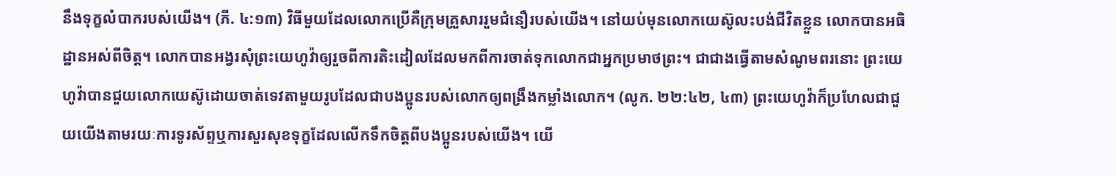នឹងទុក្ខលំបាករបស់យើង។ (ភី. ៤:១៣) វិធីមួយដែលលោកប្រើគឺក្រុមគ្រួសាររួមជំនឿរបស់យើង។ នៅយប់មុនលោកយេស៊ូលះបង់ជីវិតខ្លួន លោកបានអធិដ្ឋានអស់ពីចិត្ត។ លោកបានអង្វរសុំព្រះយេហូវ៉ាឲ្យរួចពីការតិះដៀលដែលមកពីការចាត់ទុកលោកជាអ្នកប្រមាថព្រះ។ ជាជាងធ្វើតាមសំណូមពរនោះ ព្រះយេហូវ៉ាបានជួយលោកយេស៊ូដោយចាត់ទេវតាមួយរូបដែលជាបងប្អូនរបស់លោកឲ្យពង្រឹងកម្លាំងលោក។ (លូក. ២២:៤២, ៤៣) ព្រះយេហូវ៉ាក៏ប្រហែលជាជួយយើងតាមរយៈការទូរស័ព្ទឬការសួរសុខទុក្ខដែលលើកទឹកចិត្តពីបងប្អូនរបស់យើង។ យើ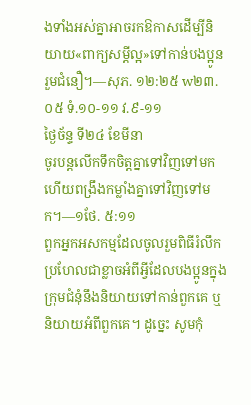ងទាំងអស់គ្នាអាចរកឱកាសដើម្បីនិយាយ«ពាក្យសម្ដីល្អ»ទៅកាន់បងប្អូនរួមជំនឿ។—សុភ. ១២:២៥ w២៣.០៥ ទំ.១០-១១ វ.៩-១១
ថ្ងៃច័ន្ទ ទី២៤ ខែមីនា
ចូរបន្តលើកទឹកចិត្តគ្នាទៅវិញទៅមក ហើយពង្រឹងកម្លាំងគ្នាទៅវិញទៅមក។—១ថែ. ៥:១១
ពួកអ្នកអសកម្មដែលចូលរួមពិធីរំលឹកប្រហែលជាខ្លាចអំពីអ្វីដែលបងប្អូនក្នុងក្រុមជំនុំនឹងនិយាយទៅកាន់ពួកគេ ឬនិយាយអំពីពួកគេ។ ដូច្នេះ សូមកុំ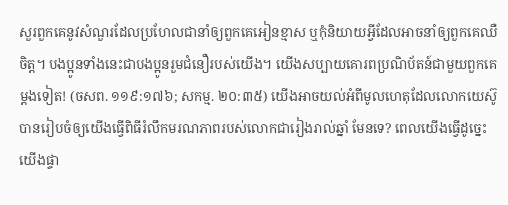សួរពួកគេនូវសំណួរដែលប្រហែលជានាំឲ្យពួកគេអៀនខ្មាស ឬកុំនិយាយអ្វីដែលអាចនាំឲ្យពួកគេឈឺចិត្ត។ បងប្អូនទាំងនេះជាបងប្អូនរួមជំនឿរបស់យើង។ យើងសប្បាយគោរពប្រណិប័តន៍ជាមួយពួកគេម្ដងទៀត! (ចសព. ១១៩:១៧៦; សកម្ម. ២០:៣៥) យើងអាចយល់អំពីមូលហេតុដែលលោកយេស៊ូបានរៀបចំឲ្យយើងធ្វើពិធីរំលឹកមរណភាពរបស់លោកជារៀងរាល់ឆ្នាំ មែនទេ? ពេលយើងធ្វើដូច្នេះ យើងផ្ទា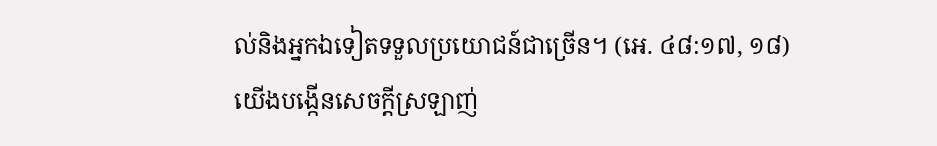ល់និងអ្នកឯទៀតទទួលប្រយោជន៍ជាច្រើន។ (អេ. ៤៨:១៧, ១៨) យើងបង្កើនសេចក្ដីស្រឡាញ់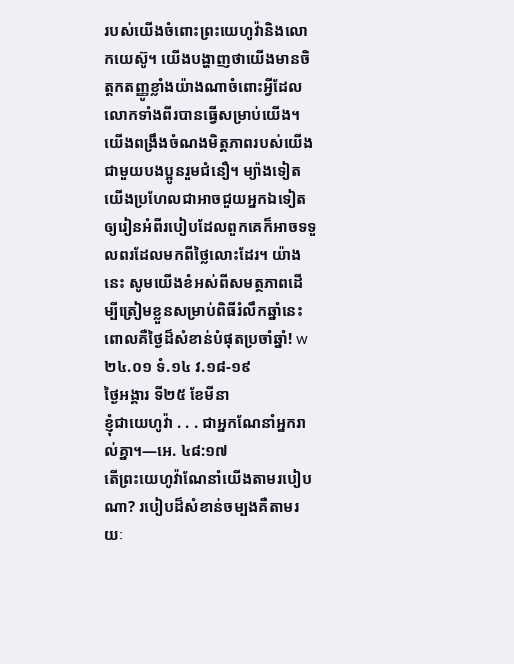របស់យើងចំពោះព្រះយេហូវ៉ានិងលោកយេស៊ូ។ យើងបង្ហាញថាយើងមានចិត្តកតញ្ញូខ្លាំងយ៉ាងណាចំពោះអ្វីដែលលោកទាំងពីរបានធ្វើសម្រាប់យើង។ យើងពង្រឹងចំណងមិត្តភាពរបស់យើងជាមួយបងប្អូនរួមជំនឿ។ ម្យ៉ាងទៀត យើងប្រហែលជាអាចជួយអ្នកឯទៀតឲ្យរៀនអំពីរបៀបដែលពួកគេក៏អាចទទួលពរដែលមកពីថ្លៃលោះដែរ។ យ៉ាងនេះ សូមយើងខំអស់ពីសមត្ថភាពដើម្បីត្រៀមខ្លួនសម្រាប់ពិធីរំលឹកឆ្នាំនេះ ពោលគឺថ្ងៃដ៏សំខាន់បំផុតប្រចាំឆ្នាំ! w២៤.០១ ទំ.១៤ វ.១៨-១៩
ថ្ងៃអង្គារ ទី២៥ ខែមីនា
ខ្ញុំជាយេហូវ៉ា . . . ជាអ្នកណែនាំអ្នករាល់គ្នា។—អេ. ៤៨:១៧
តើព្រះយេហូវ៉ាណែនាំយើងតាមរបៀបណា? របៀបដ៏សំខាន់ចម្បងគឺតាមរយៈ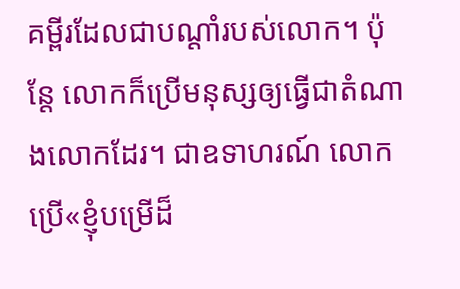គម្ពីរដែលជាបណ្ដាំរបស់លោក។ ប៉ុន្តែ លោកក៏ប្រើមនុស្សឲ្យធ្វើជាតំណាងលោកដែរ។ ជាឧទាហរណ៍ លោកប្រើ«ខ្ញុំបម្រើដ៏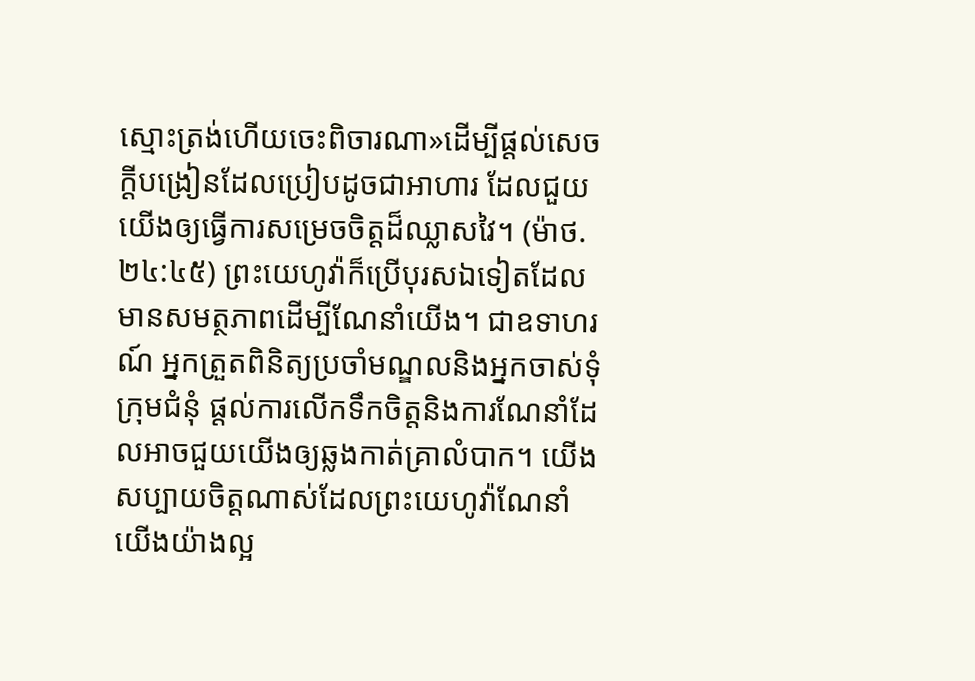ស្មោះត្រង់ហើយចេះពិចារណា»ដើម្បីផ្ដល់សេចក្ដីបង្រៀនដែលប្រៀបដូចជាអាហារ ដែលជួយយើងឲ្យធ្វើការសម្រេចចិត្តដ៏ឈ្លាសវៃ។ (ម៉ាថ. ២៤:៤៥) ព្រះយេហូវ៉ាក៏ប្រើបុរសឯទៀតដែលមានសមត្ថភាពដើម្បីណែនាំយើង។ ជាឧទាហរណ៍ អ្នកត្រួតពិនិត្យប្រចាំមណ្ឌលនិងអ្នកចាស់ទុំក្រុមជំនុំ ផ្ដល់ការលើកទឹកចិត្តនិងការណែនាំដែលអាចជួយយើងឲ្យឆ្លងកាត់គ្រាលំបាក។ យើងសប្បាយចិត្តណាស់ដែលព្រះយេហូវ៉ាណែនាំយើងយ៉ាងល្អ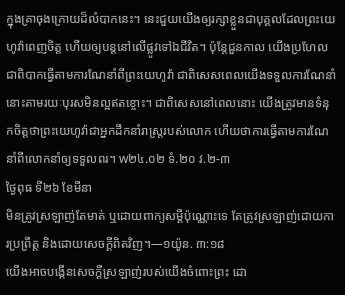ក្នុងគ្រាចុងក្រោយដ៏លំបាកនេះ។ នេះជួយយើងឲ្យរក្សាខ្លួនជាបុគ្គលដែលព្រះយេហូវ៉ាពេញចិត្ត ហើយឲ្យបន្តនៅលើផ្លូវទៅឯជីវិត។ ប៉ុន្តែជួនកាល យើងប្រហែលជាពិបាកធ្វើតាមការណែនាំពីព្រះយេហូវ៉ា ជាពិសេសពេលយើងទទួលការណែនាំនោះតាមរយៈបុរសមិនល្អឥតខ្ចោះ។ ជាពិសេសនៅពេលនោះ យើងត្រូវមានទំនុកចិត្តថាព្រះយេហូវ៉ាជាអ្នកដឹកនាំរាស្ត្ររបស់លោក ហើយថាការធ្វើតាមការណែនាំពីលោកនាំឲ្យទទួលពរ។ w២៤.០២ ទំ.២០ វ.២-៣
ថ្ងៃពុធ ទី២៦ ខែមីនា
មិនត្រូវស្រឡាញ់តែមាត់ ឬដោយពាក្យសម្ដីប៉ុណ្ណោះទេ តែត្រូវស្រឡាញ់ដោយការប្រព្រឹត្ត និងដោយសេចក្ដីពិតវិញ។—១យ៉ូន. ៣:១៨
យើងអាចបង្កើនសេចក្ដីស្រឡាញ់របស់យើងចំពោះព្រះ ដោ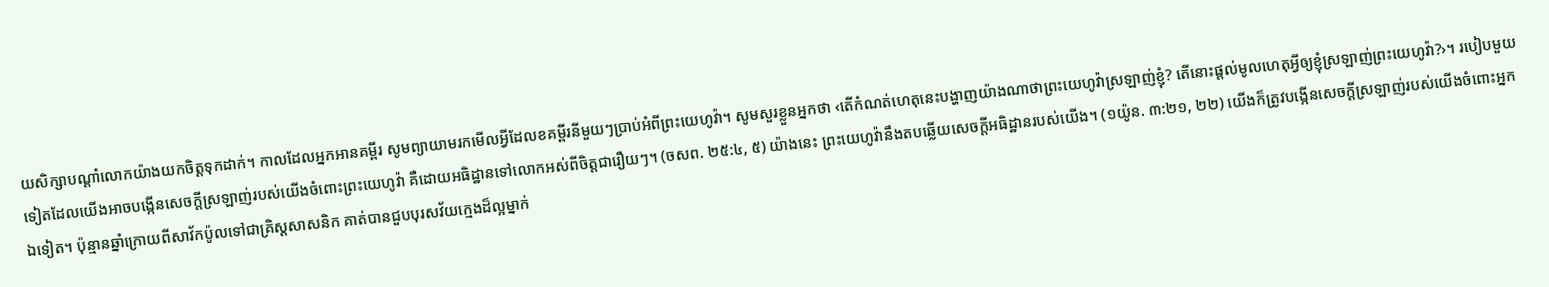យសិក្សាបណ្ដាំលោកយ៉ាងយកចិត្តទុកដាក់។ កាលដែលអ្នកអានគម្ពីរ សូមព្យាយាមរកមើលអ្វីដែលខគម្ពីរនីមួយៗប្រាប់អំពីព្រះយេហូវ៉ា។ សូមសួរខ្លួនអ្នកថា ‹តើកំណត់ហេតុនេះបង្ហាញយ៉ាងណាថាព្រះយេហូវ៉ាស្រឡាញ់ខ្ញុំ? តើនោះផ្ដល់មូលហេតុអ្វីឲ្យខ្ញុំស្រឡាញ់ព្រះយេហូវ៉ា?›។ របៀបមួយទៀតដែលយើងអាចបង្កើនសេចក្ដីស្រឡាញ់របស់យើងចំពោះព្រះយេហូវ៉ា គឺដោយអធិដ្ឋានទៅលោកអស់ពីចិត្តជារឿយៗ។ (ចសព. ២៥:៤, ៥) យ៉ាងនេះ ព្រះយេហូវ៉ានឹងតបឆ្លើយសេចក្ដីអធិដ្ឋានរបស់យើង។ (១យ៉ូន. ៣:២១, ២២) យើងក៏ត្រូវបង្កើនសេចក្ដីស្រឡាញ់របស់យើងចំពោះអ្នកឯទៀត។ ប៉ុន្មានឆ្នាំក្រោយពីសាវ័កប៉ូលទៅជាគ្រិស្តសាសនិក គាត់បានជួបបុរសវ័យក្មេងដ៏ល្អម្នាក់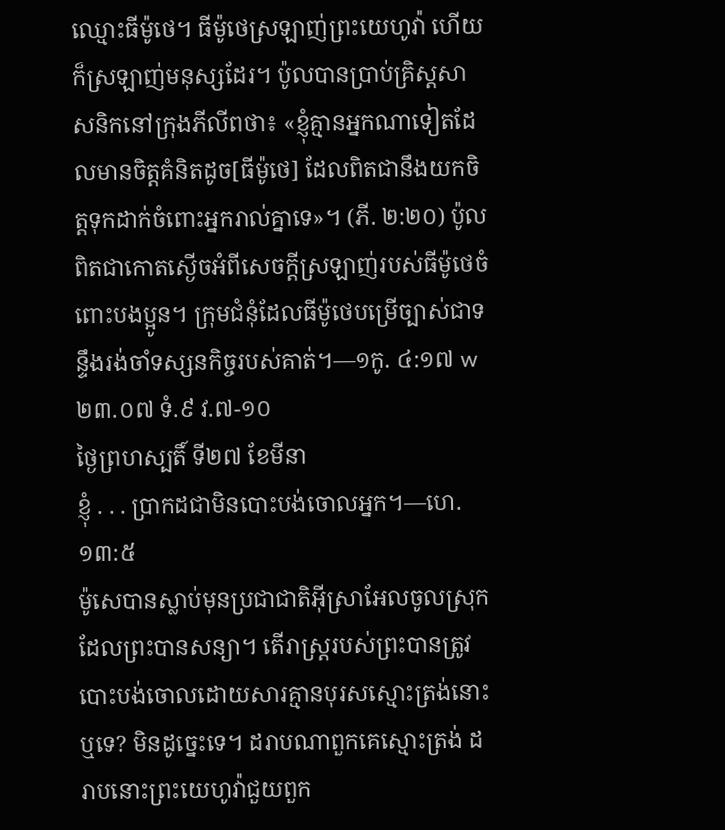ឈ្មោះធីម៉ូថេ។ ធីម៉ូថេស្រឡាញ់ព្រះយេហូវ៉ា ហើយក៏ស្រឡាញ់មនុស្សដែរ។ ប៉ូលបានប្រាប់គ្រិស្តសាសនិកនៅក្រុងភីលីពថា៖ «ខ្ញុំគ្មានអ្នកណាទៀតដែលមានចិត្តគំនិតដូច[ធីម៉ូថេ] ដែលពិតជានឹងយកចិត្តទុកដាក់ចំពោះអ្នករាល់គ្នាទេ»។ (ភី. ២:២០) ប៉ូលពិតជាកោតស្ងើចអំពីសេចក្ដីស្រឡាញ់របស់ធីម៉ូថេចំពោះបងប្អូន។ ក្រុមជំនុំដែលធីម៉ូថេបម្រើច្បាស់ជាទន្ទឹងរង់ចាំទស្សនកិច្ចរបស់គាត់។—១កូ. ៤:១៧ w២៣.០៧ ទំ.៩ វ.៧-១០
ថ្ងៃព្រហស្បតិ៍ ទី២៧ ខែមីនា
ខ្ញុំ . . . ប្រាកដជាមិនបោះបង់ចោលអ្នក។—ហេ. ១៣:៥
ម៉ូសេបានស្លាប់មុនប្រជាជាតិអ៊ីស្រាអែលចូលស្រុកដែលព្រះបានសន្យា។ តើរាស្ត្ររបស់ព្រះបានត្រូវបោះបង់ចោលដោយសារគ្មានបុរសស្មោះត្រង់នោះឬទេ? មិនដូច្នេះទេ។ ដរាបណាពួកគេស្មោះត្រង់ ដរាបនោះព្រះយេហូវ៉ាជួយពួក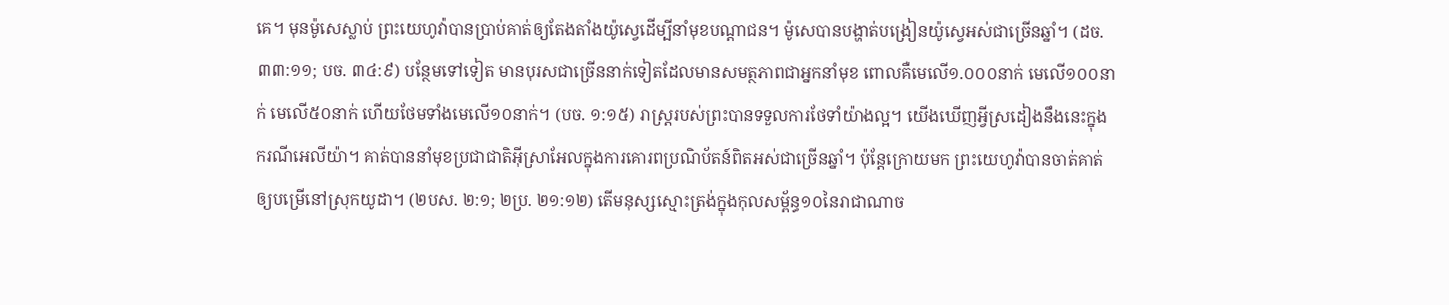គេ។ មុនម៉ូសេស្លាប់ ព្រះយេហូវ៉ាបានប្រាប់គាត់ឲ្យតែងតាំងយ៉ូស្វេដើម្បីនាំមុខបណ្ដាជន។ ម៉ូសេបានបង្ហាត់បង្រៀនយ៉ូស្វេអស់ជាច្រើនឆ្នាំ។ (ដច. ៣៣:១១; បច. ៣៤:៩) បន្ថែមទៅទៀត មានបុរសជាច្រើននាក់ទៀតដែលមានសមត្ថភាពជាអ្នកនាំមុខ ពោលគឺមេលើ១.០០០នាក់ មេលើ១០០នាក់ មេលើ៥០នាក់ ហើយថែមទាំងមេលើ១០នាក់។ (បច. ១:១៥) រាស្ត្ររបស់ព្រះបានទទួលការថែទាំយ៉ាងល្អ។ យើងឃើញអ្វីស្រដៀងនឹងនេះក្នុងករណីអេលីយ៉ា។ គាត់បាននាំមុខប្រជាជាតិអ៊ីស្រាអែលក្នុងការគោរពប្រណិប័តន៍ពិតអស់ជាច្រើនឆ្នាំ។ ប៉ុន្តែក្រោយមក ព្រះយេហូវ៉ាបានចាត់គាត់ឲ្យបម្រើនៅស្រុកយូដា។ (២បស. ២:១; ២ប្រ. ២១:១២) តើមនុស្សស្មោះត្រង់ក្នុងកុលសម្ព័ន្ធ១០នៃរាជាណាច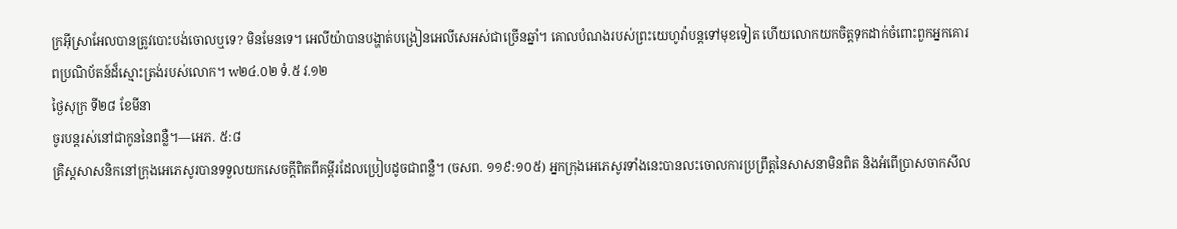ក្រអ៊ីស្រាអែលបានត្រូវបោះបង់ចោលឬទេ? មិនមែនទេ។ អេលីយ៉ាបានបង្ហាត់បង្រៀនអេលីសេអស់ជាច្រើនឆ្នាំ។ គោលបំណងរបស់ព្រះយេហូវ៉ាបន្ដទៅមុខទៀត ហើយលោកយកចិត្តទុកដាក់ចំពោះពួកអ្នកគោរពប្រណិប័តន៍ដ៏ស្មោះត្រង់របស់លោក។ w២៤.០២ ទំ.៥ វ.១២
ថ្ងៃសុក្រ ទី២៨ ខែមីនា
ចូរបន្តរស់នៅជាកូននៃពន្លឺ។—អេភ. ៥:៨
គ្រិស្តសាសនិកនៅក្រុងអេភេសូរបានទទួលយកសេចក្ដីពិតពីគម្ពីរដែលប្រៀបដូចជាពន្លឺ។ (ចសព. ១១៩:១០៥) អ្នកក្រុងអេភេសូរទាំងនេះបានលះចោលការប្រព្រឹត្តនៃសាសនាមិនពិត និងអំពើប្រាសចាកសីល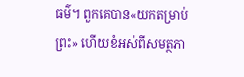ធម៌។ ពួកគេបាន«យកតម្រាប់ព្រះ» ហើយខំអស់ពីសមត្ថភា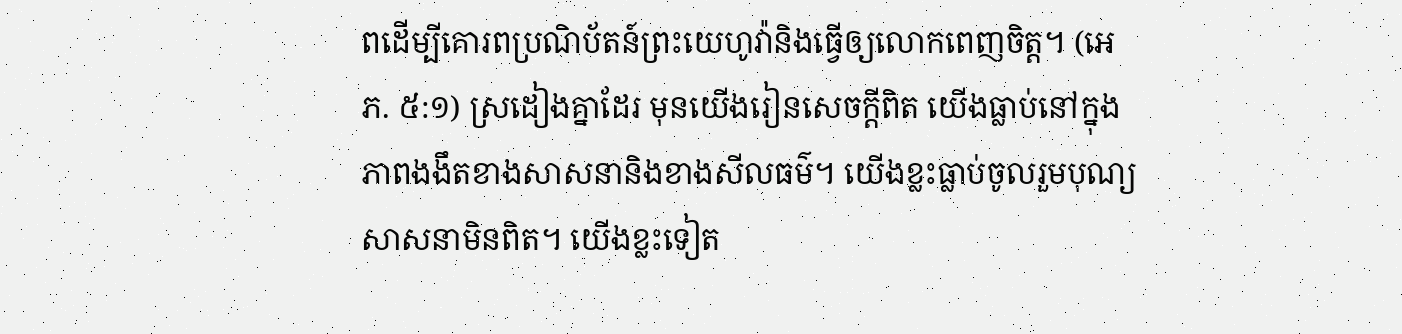ពដើម្បីគោរពប្រណិប័តន៍ព្រះយេហូវ៉ានិងធ្វើឲ្យលោកពេញចិត្ត។ (អេភ. ៥:១) ស្រដៀងគ្នាដែរ មុនយើងរៀនសេចក្ដីពិត យើងធ្លាប់នៅក្នុងភាពងងឹតខាងសាសនានិងខាងសីលធម៌។ យើងខ្លះធ្លាប់ចូលរួមបុណ្យសាសនាមិនពិត។ យើងខ្លះទៀត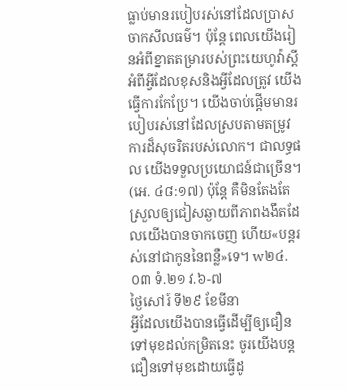ធ្លាប់មានរបៀបរស់នៅដែលប្រាសចាកសីលធម៌។ ប៉ុន្តែ ពេលយើងរៀនអំពីខ្នាតតម្រារបស់ព្រះយេហូវ៉ាស្ដីអំពីអ្វីដែលខុសនិងអ្វីដែលត្រូវ យើងធ្វើការកែប្រែ។ យើងចាប់ផ្ដើមមានរបៀបរស់នៅដែលស្របតាមតម្រូវការដ៏សុចរិតរបស់លោក។ ជាលទ្ធផល យើងទទួលប្រយោជន៍ជាច្រើន។ (អេ. ៤៨:១៧) ប៉ុន្តែ គឺមិនតែងតែស្រួលឲ្យជៀសឆ្ងាយពីភាពងងឹតដែលយើងបានចាកចេញ ហើយ«បន្តរស់នៅជាកូននៃពន្លឺ»ទេ។ w២៤.០៣ ទំ.២១ វ.៦-៧
ថ្ងៃសៅរ៍ ទី២៩ ខែមីនា
អ្វីដែលយើងបានធ្វើដើម្បីឲ្យជឿនទៅមុខដល់កម្រិតនេះ ចូរយើងបន្តជឿនទៅមុខដោយធ្វើដូ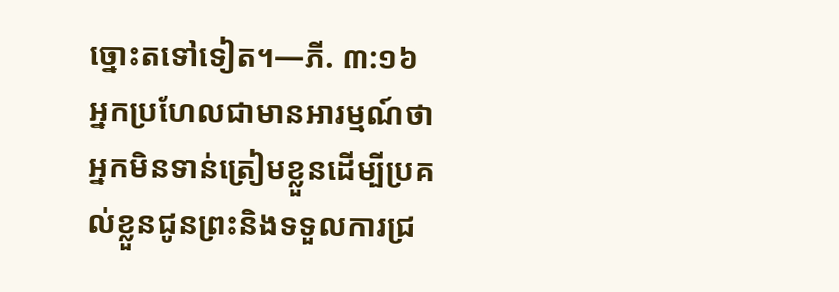ច្នោះតទៅទៀត។—ភី. ៣:១៦
អ្នកប្រហែលជាមានអារម្មណ៍ថាអ្នកមិនទាន់ត្រៀមខ្លួនដើម្បីប្រគល់ខ្លួនជូនព្រះនិងទទួលការជ្រ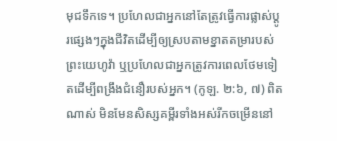មុជទឹកទេ។ ប្រហែលជាអ្នកនៅតែត្រូវធ្វើការផ្លាស់ប្ដូរផ្សេងៗក្នុងជីវិតដើម្បីឲ្យស្របតាមខ្នាតតម្រារបស់ព្រះយេហូវ៉ា ឬប្រហែលជាអ្នកត្រូវការពេលថែមទៀតដើម្បីពង្រឹងជំនឿរបស់អ្នក។ (កូឡ. ២:៦, ៧) ពិតណាស់ មិនមែនសិស្សគម្ពីរទាំងអស់រីកចម្រើននៅ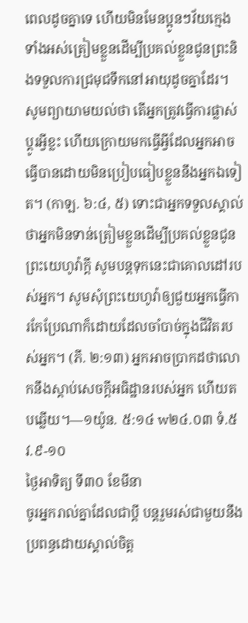ពេលដូចគ្នាទេ ហើយមិនមែនប្អូនៗវ័យក្មេងទាំងអស់ត្រៀមខ្លួនដើម្បីប្រគល់ខ្លួនជូនព្រះនិងទទួលការជ្រមុជទឹកនៅអាយុដូចគ្នាដែរ។ សូមព្យាយាមយល់ថា តើអ្នកត្រូវធ្វើការផ្លាស់ប្ដូរអ្វីខ្លះ ហើយក្រោយមកធ្វើអ្វីដែលអ្នកអាចធ្វើបានដោយមិនប្រៀបធៀបខ្លួននឹងអ្នកឯទៀត។ (កាឡ. ៦:៤, ៥) ទោះជាអ្នកទទួលស្គាល់ថាអ្នកមិនទាន់ត្រៀមខ្លួនដើម្បីប្រគល់ខ្លួនជូនព្រះយេហូវ៉ាក្ដី សូមបន្ដទុកនេះជាគោលដៅរបស់អ្នក។ សូមសុំព្រះយេហូវ៉ាឲ្យជួយអ្នកធ្វើការកែប្រែណាក៏ដោយដែលចាំបាច់ក្នុងជីវិតរបស់អ្នក។ (ភី. ២:១៣) អ្នកអាចប្រាកដថាលោកនឹងស្ដាប់សេចក្ដីអធិដ្ឋានរបស់អ្នក ហើយតបឆ្លើយ។—១យ៉ូន. ៥:១៤ w២៤.០៣ ទំ.៥ វ.៩-១០
ថ្ងៃអាទិត្យ ទី៣០ ខែមីនា
ចូរអ្នករាល់គ្នាដែលជាប្ដី បន្តរួមរស់ជាមួយនឹងប្រពន្ធដោយស្គាល់ចិត្ត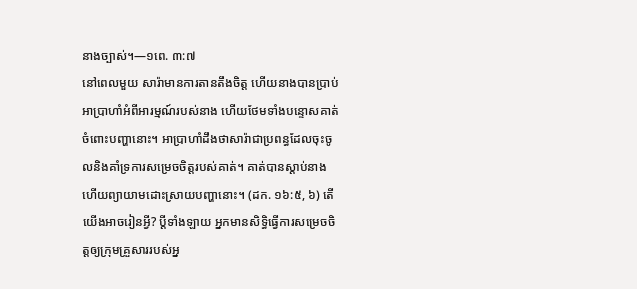នាងច្បាស់។—១ពេ. ៣:៧
នៅពេលមួយ សារ៉ាមានការតានតឹងចិត្ត ហើយនាងបានប្រាប់អាប្រាហាំអំពីអារម្មណ៍របស់នាង ហើយថែមទាំងបន្ទោសគាត់ចំពោះបញ្ហានោះ។ អាប្រាហាំដឹងថាសារ៉ាជាប្រពន្ធដែលចុះចូលនិងគាំទ្រការសម្រេចចិត្តរបស់គាត់។ គាត់បានស្ដាប់នាង ហើយព្យាយាមដោះស្រាយបញ្ហានោះ។ (ដក. ១៦:៥, ៦) តើយើងអាចរៀនអ្វី? ប្ដីទាំងឡាយ អ្នកមានសិទ្ធិធ្វើការសម្រេចចិត្តឲ្យក្រុមគ្រួសាររបស់អ្ន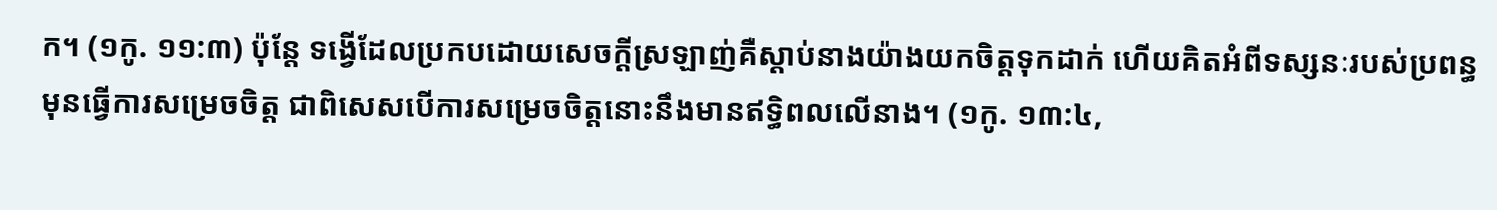ក។ (១កូ. ១១:៣) ប៉ុន្តែ ទង្វើដែលប្រកបដោយសេចក្ដីស្រឡាញ់គឺស្ដាប់នាងយ៉ាងយកចិត្តទុកដាក់ ហើយគិតអំពីទស្សនៈរបស់ប្រពន្ធមុនធ្វើការសម្រេចចិត្ត ជាពិសេសបើការសម្រេចចិត្តនោះនឹងមានឥទ្ធិពលលើនាង។ (១កូ. ១៣:៤,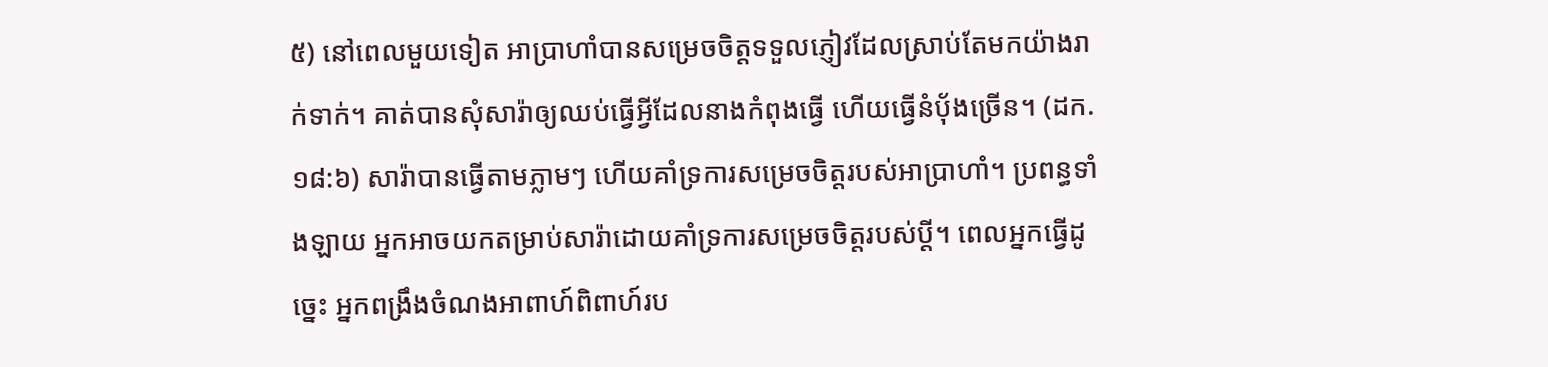៥) នៅពេលមួយទៀត អាប្រាហាំបានសម្រេចចិត្តទទួលភ្ញៀវដែលស្រាប់តែមកយ៉ាងរាក់ទាក់។ គាត់បានសុំសារ៉ាឲ្យឈប់ធ្វើអ្វីដែលនាងកំពុងធ្វើ ហើយធ្វើនំប៉័ងច្រើន។ (ដក. ១៨:៦) សារ៉ាបានធ្វើតាមភ្លាមៗ ហើយគាំទ្រការសម្រេចចិត្តរបស់អាប្រាហាំ។ ប្រពន្ធទាំងឡាយ អ្នកអាចយកតម្រាប់សារ៉ាដោយគាំទ្រការសម្រេចចិត្តរបស់ប្ដី។ ពេលអ្នកធ្វើដូច្នេះ អ្នកពង្រឹងចំណងអាពាហ៍ពិពាហ៍រប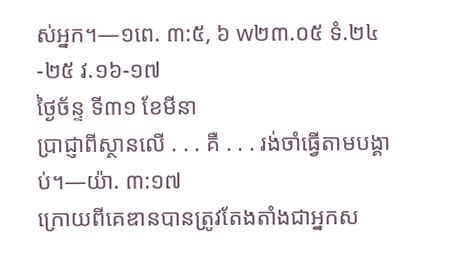ស់អ្នក។—១ពេ. ៣:៥, ៦ w២៣.០៥ ទំ.២៤-២៥ វ.១៦-១៧
ថ្ងៃច័ន្ទ ទី៣១ ខែមីនា
ប្រាជ្ញាពីស្ថានលើ . . . គឺ . . . រង់ចាំធ្វើតាមបង្គាប់។—យ៉ា. ៣:១៧
ក្រោយពីគេឌានបានត្រូវតែងតាំងជាអ្នកស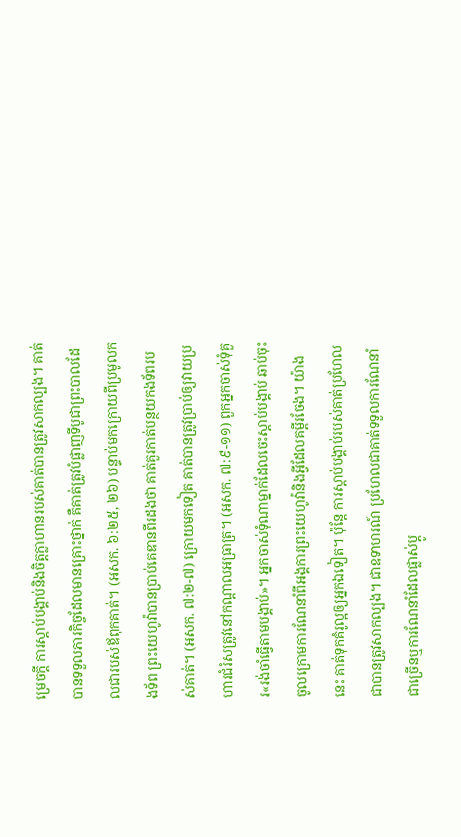ម្រេចក្ដី ការស្ដាប់បង្គាប់និងចិត្តក្លាហានរបស់គាត់បានត្រូវសាកល្បង។ គាត់បានទទួលភារកិច្ចដែលមានគ្រោះថ្នាក់ គឺគាត់ត្រូវបំផ្លាញទីបូជាព្រះបាលដែលជារបស់ឪពុកគាត់។ (អសក. ៦:២៥, ២៦) បន្ទាប់មកក្រោយពីប្រមូលកងទ័ព ព្រះយេហូវ៉ាបានប្រាប់គេឌានពីរដងថា គាត់គួរកាត់បន្ថយកងទ័ពរបស់គាត់។ (អសក. ៧:២-៧) ក្រោយមកទៀត គាត់បានត្រូវប្រាប់ឲ្យវាយប្រហារជំរំសត្រូវនៅកណ្ដាលអធ្រាត្រ។ (អសក. ៧:៩-១១) ពួកអ្នកចាស់ទុំគួរ«រង់ចាំធ្វើតាមបង្គាប់»។ អ្នកចាស់ទុំណាម្នាក់ដែលចេះស្ដាប់បង្គាប់ ឆាប់ចុះចូលក្រោមការណែនាំពីអង្គការព្រះយេហូវ៉ានិងអ្វីដែលគម្ពីរចែង។ យ៉ាងនេះ គាត់ទុកគំរូល្អឲ្យអ្នកឯទៀត។ ប៉ុន្តែ ការស្ដាប់បង្គាប់របស់គាត់ប្រហែលជាបានត្រូវសាកល្បង។ ជាឧទាហរណ៍ ប្រហែលជាគាត់ទទួលការណែនាំជាច្រើនឬការណែនាំដែលផ្លាស់ប្ដូ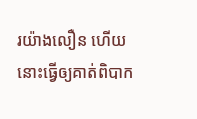រយ៉ាងលឿន ហើយនោះធ្វើឲ្យគាត់ពិបាក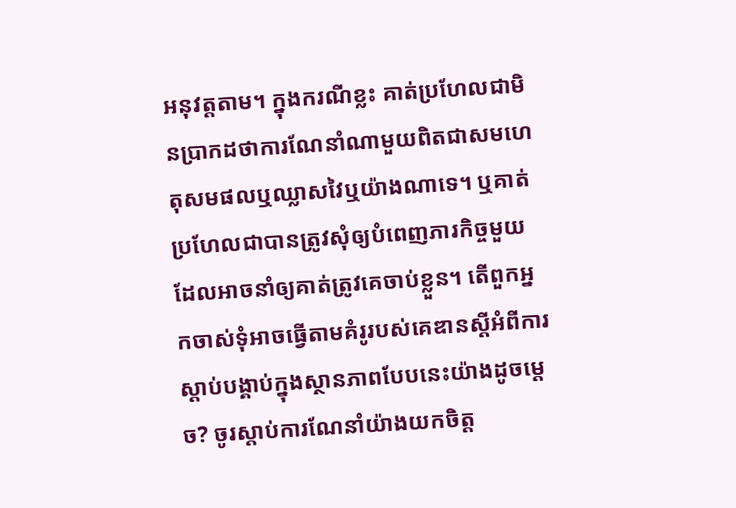អនុវត្តតាម។ ក្នុងករណីខ្លះ គាត់ប្រហែលជាមិនប្រាកដថាការណែនាំណាមួយពិតជាសមហេតុសមផលឬឈ្លាសវៃឬយ៉ាងណាទេ។ ឬគាត់ប្រហែលជាបានត្រូវសុំឲ្យបំពេញភារកិច្ចមួយដែលអាចនាំឲ្យគាត់ត្រូវគេចាប់ខ្លួន។ តើពួកអ្នកចាស់ទុំអាចធ្វើតាមគំរូរបស់គេឌានស្ដីអំពីការស្ដាប់បង្គាប់ក្នុងស្ថានភាពបែបនេះយ៉ាងដូចម្ដេច? ចូរស្ដាប់ការណែនាំយ៉ាងយកចិត្ត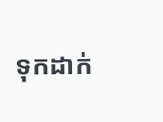ទុកដាក់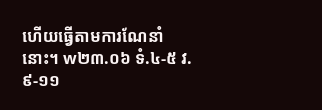ហើយធ្វើតាមការណែនាំនោះ។ w២៣.០៦ ទំ.៤-៥ វ.៩-១១